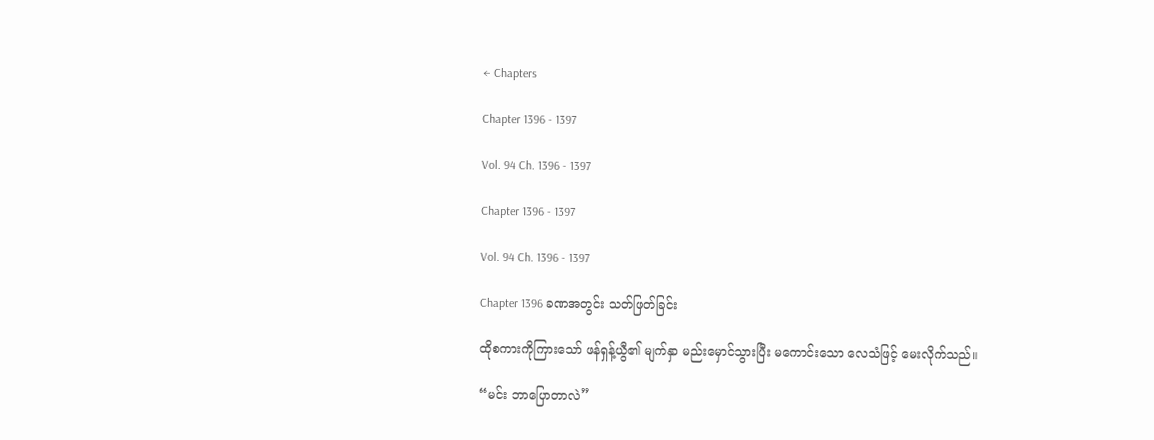← Chapters

Chapter 1396 - 1397

Vol. 94 Ch. 1396 - 1397

Chapter 1396 - 1397

Vol. 94 Ch. 1396 - 1397

Chapter 1396 ခဏအတွင်း သတ်ဖြတ်ခြင်း

ထိုစကားကိုကြားသော် ဖန်ရှန့်ယွီ၏ မျက်နှာ မည်းမှောင်သွားပြီး မကောင်းသော လေသံဖြင့် မေးလိုက်သည်။

“မင်း ဘာပြောတာလဲ”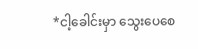*ငါ့ခေါင်းမှာ သွေးပေစေ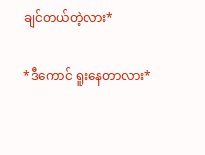ချင်တယ်တဲ့လား*

*ဒီကောင် ရူးနေတာလား*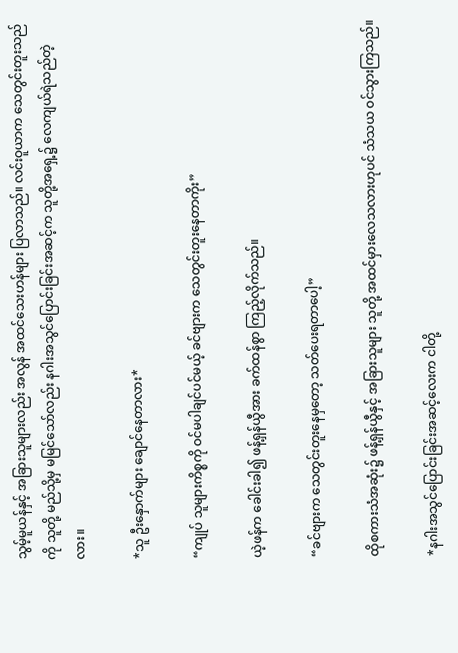သွမ့်မူယန်နှင့် အခြားသူများလည်း အလွန် အထင်သေးဟန်များ ပြလာသည်။ လင်းဝူယာက သေတွင်းတူးသည်ကို သူတို့ မည်သို့မှ မမြင်သော်လည်း နဂါးအသွင်ပြောင်းခြင်းအဆင့်က သူတို့အရှေ့၌ လေကျယ်ရဲသည်တဲ့လား။

*သူ ဦးနှောက်များ ချောင်နေတာလား*

“ကျုပ် သူများကိစ္စကို ဝင်မပါချင်ပင်မယ့် ခင်ဗျားက သေတွင်းတူးနေတာကိုး”

ယဲ့ဖန်က ခေါင်းခါ၍ ဖန့်ရှန်ယွီအား ခက်ထန်စွာ ကြည့်လိုက်သည်။

“ခင်ဗျားက သေတွင်းတူးနေမှတော့ သတ်ပေးရတာပေါ့”

ထိုစကားသံအဆုံး၌ ဖန့်ရှန်ယွီနှင့် အခြားသူများ သူတို့ အထင်မှားလေသလားဟုပင် သံသယ ဝင်သွားကြသည်။

*နဂါးအသွင်ပြောင်းခြင်းအဆင့်လေးက ငါတို့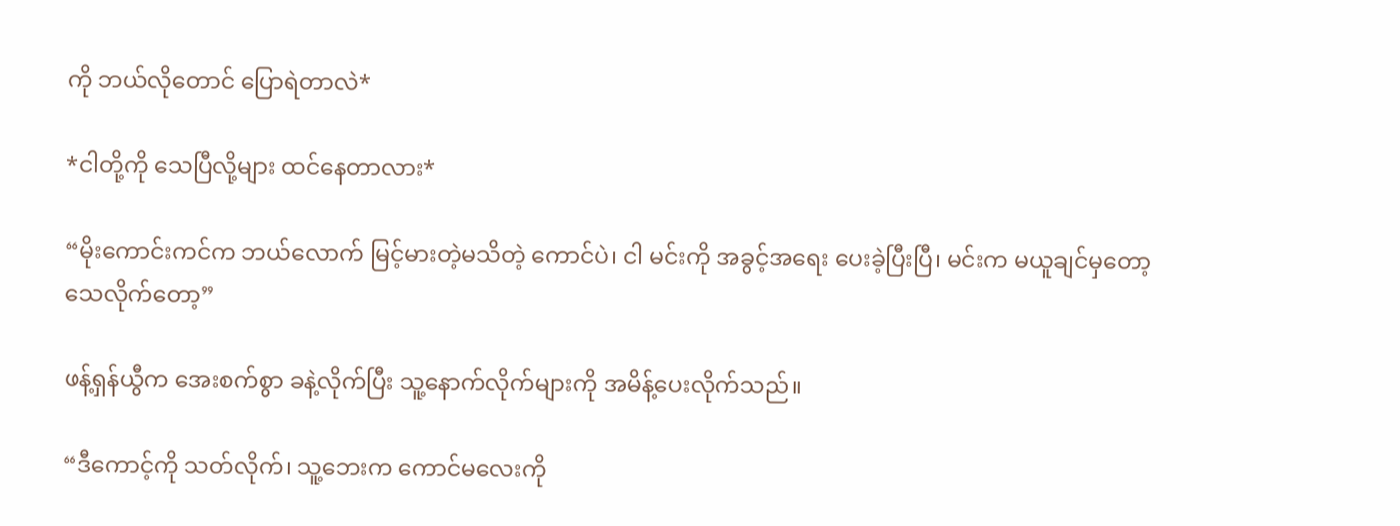ကို ဘယ်လိုတောင် ပြောရဲတာလဲ*

*ငါတို့ကို သေပြီလို့များ ထင်နေတာလား*

“မိုးကောင်းကင်က ဘယ်လောက် မြင့်မားတဲ့မသိတဲ့ ကောင်ပဲ၊ ငါ မင်းကို အခွင့်အရေး ပေးခဲ့ပြီးပြီ၊ မင်းက မယူချင်မှတော့ သေလိုက်တော့”

ဖန့်ရှန်ယွီက အေးစက်စွာ ခနဲ့လိုက်ပြီး သူ့နောက်လိုက်များကို အမိန့်ပေးလိုက်သည်။

“ဒီကောင့်ကို သတ်လိုက်၊ သူ့ဘေးက ကောင်မလေးကို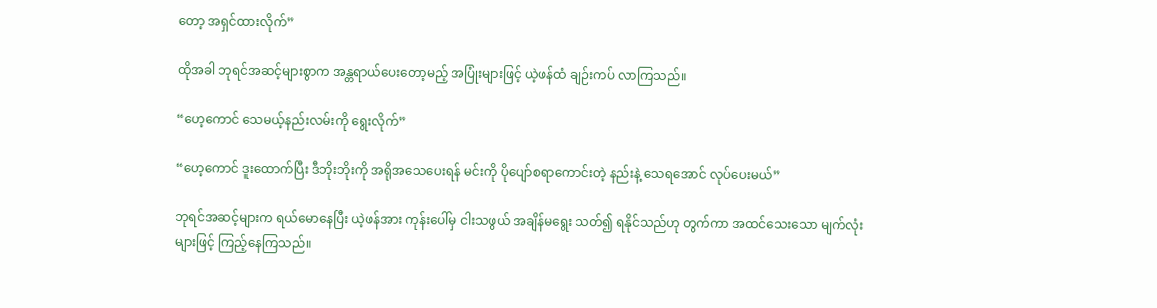တော့ အရှင်ထားလိုက်”

ထိုအခါ ဘုရင်အဆင့်များစွာက အန္တရာယ်ပေးတော့မည့် အပြုံးများဖြင့် ယဲ့ဖန်ထံ ချဉ်းကပ် လာကြသည်။

“ဟေ့ကောင် သေမယ့်နည်းလမ်းကို ရွေးလိုက်”

“ဟေ့ကောင် ဒူးထောက်ပြီး ဒီဘိုးဘိုးကို အရိုအသေပေးရန် မင်းကို ပိုပျော်စရာကောင်းတဲ့ နည်းနဲ့ သေရအောင် လုပ်ပေးမယ်”

ဘုရင်အဆင့်များက ရယ်မောနေပြီး ယဲ့ဖန်အား ကုန်းပေါ်မှ ငါးသဖွယ် အချိန်မရွေး သတ်၍ ရနိုင်သည်ဟု တွက်ကာ အထင်သေးသော မျက်လုံးများဖြင့် ကြည့်နေကြသည်။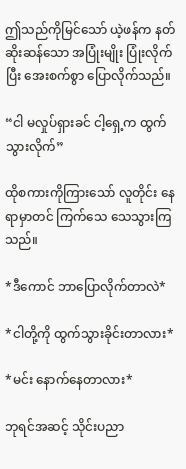ဤသည်ကိုမြင်သော် ယဲ့ဖန်က နတ်ဆိုးဆန်သော အပြုံးမျိုး ပြုံးလိုက်ပြီး အေးစက်စွာ ပြောလိုက်သည်။

“ငါ မလှုပ်ရှားခင် ငါ့ရှေ့က ထွက်သွားလိုက်”

ထိုစကားကိုကြားသော် လူတိုင်း နေရာမှာတင် ကြက်သေ သေသွားကြသည်။

*ဒီကောင် ဘာပြောလိုက်တာလဲ*

*ငါတို့ကို ထွက်သွားခိုင်းတာလား*

*မင်း နောက်နေတာလား*

ဘုရင်အဆင့် သိုင်းပညာ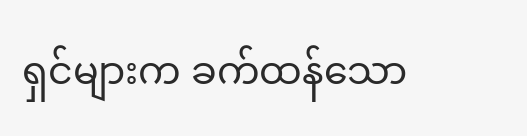ရှင်များက ခက်ထန်သော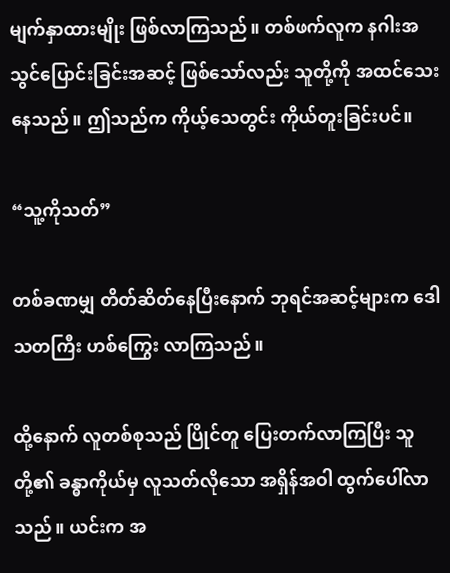မျက်နှာထားမျိုး ဖြစ်လာကြသည်။ တစ်ဖက်လူက နဂါးအသွင်ပြောင်းခြင်းအဆင့် ဖြစ်သော်လည်း သူတို့ကို အထင်သေးနေသည်။ ဤသည်က ကိုယ့်သေတွင်း ကိုယ်တူးခြင်းပင်။

“သူ့ကိုသတ်”

တစ်ခဏမျှ တိတ်ဆိတ်နေပြီးနောက် ဘုရင်အဆင့်များက ဒေါသတကြီး ဟစ်ကြွေး လာကြသည်။

ထို့နောက် လူတစ်စုသည် ပြိုင်တူ ပြေးတက်လာကြပြီး သူတို့၏ ခန္ဓာကိုယ်မှ လူသတ်လိုသော အရှိန်အဝါ ထွက်ပေါ်လာသည်။ ယင်းက အ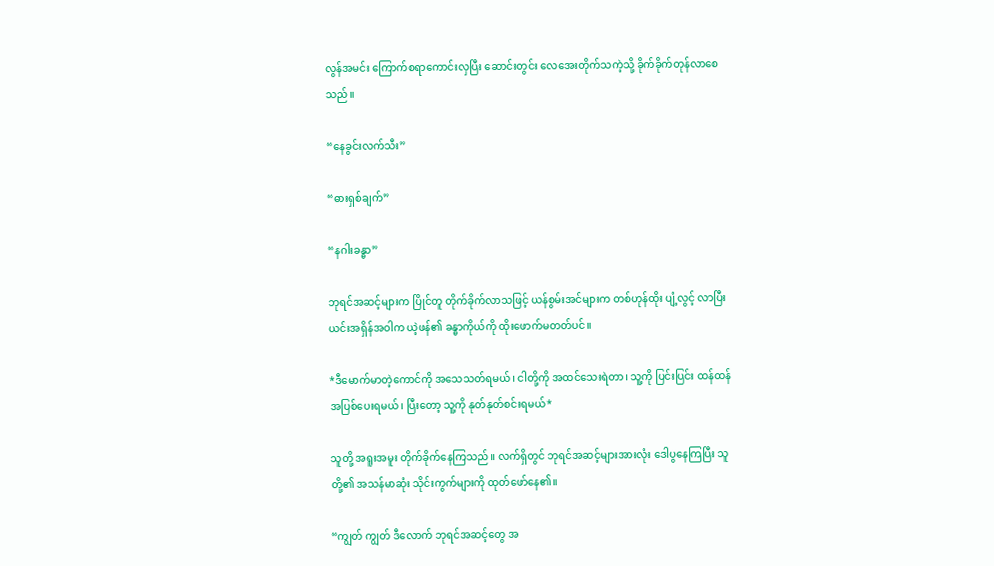လွန်အမင်း ကြောက်စရာကောင်းလှပြီး ဆောင်းတွင်း လေအေးတိုက်သကဲ့သို့ ခိုက်ခိုက်တုန်လာစေသည်။

“နေခွင်းလက်သီး”

“ဓားရှစ်ချက်”

“နဂါးခန္ဓာ”

ဘုရင်အဆင့်များက ပြိုင်တူ တိုက်ခိုက်လာသဖြင့် ယန်စွမ်းအင်များက တစ်ဟုန်ထိုး ပျံ့လွင့် လာပြီး ယင်းအရှိန်အဝါက ယဲ့ဖန်၏ ခန္ဓာကိုယ်ကို ထိုးဖောက်မတတ်ပင်။

*ဒီမောက်မာတဲ့ကောင်ကို အသေသတ်ရမယ်၊ ငါတို့ကို အထင်သေးရဲတာ၊ သူ့ကို ပြင်းပြင်း ထန်ထန် အပြစ်ပေးရမယ်၊ ပြီးတော့ သူ့ကို နုတ်နုတ်စင်းရမယ်*

သူတို့ အရူးအမူး တိုက်ခိုက်နေကြသည်။ လက်ရှိတွင် ဘုရင်အဆင့်များအားလုံး ဒေါပွနေကြပြီး သူတို့၏ အသန်မာဆုံး သိုင်းကွက်များကို ထုတ်ဖော်နေ၏။

“ကျွတ် ကျွတ် ဒီလောက် ဘုရင်အဆင့်တွေ အ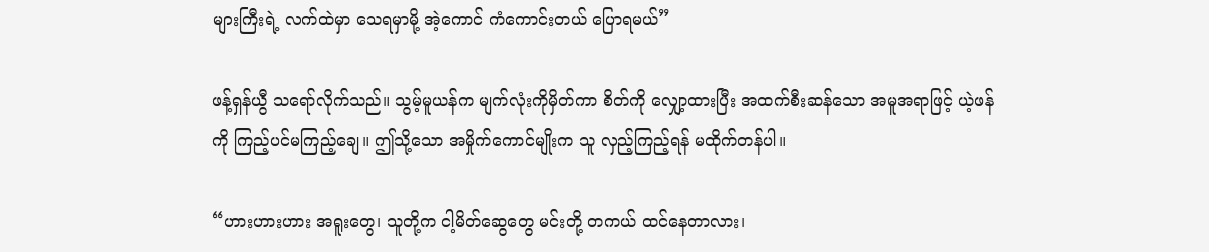များကြီးရဲ့ လက်ထဲမှာ သေရမှာမို့ အဲ့ကောင် ကံကောင်းတယ် ပြောရမယ်”

ဖန့်ရှန်ယွီ သရော်လိုက်သည်။ သွမ့်မူယန်က မျက်လုံးကိုမှိတ်ကာ စိတ်ကို လျှော့ထားပြီး အထက်စီးဆန်သော အမူအရာဖြင့် ယဲ့ဖန်ကို ကြည့်ပင်မကြည့်ချေ။ ဤသို့သော အမှိုက်ကောင်မျိုးက သူ လှည့်ကြည့်ရန် မထိုက်တန်ပါ။

“ဟားဟားဟား အရူးတွေ၊ သူတို့က ငါ့မိတ်ဆွေတွေ မင်းတို့ တကယ် ထင်နေတာလား၊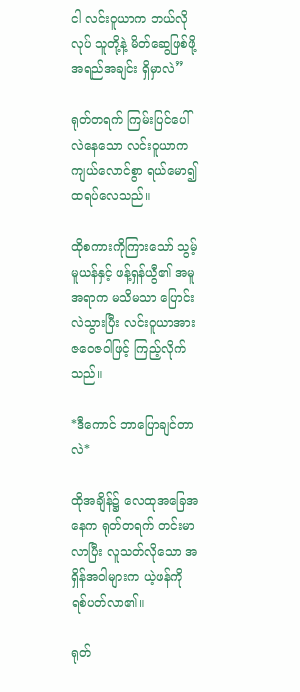ငါ လင်းဝူယာက ဘယ်လိုလုပ် သူတို့နဲ့ မိတ်ဆွေဖြစ်ဖို့ အရည်အချင်း ရှိမှာလဲ”

ရုတ်တရက် ကြမ်းပြင်ပေါ် လဲနေသော လင်းဝူယာက ကျယ်လောင်စွာ ရယ်မော၍ ထရပ်လေသည်။

ထိုစကားကိုကြားသော် သွမ့်မူယန်နှင့် ဖန့်ရှန်ယွီ၏ အမူအရာက မသိမသာ ပြောင်းလဲသွားပြီး လင်းဝူယာအား ဇဝေဇဝါဖြင့် ကြည့်လိုက်သည်။

*ဒီကောင် ဘာပြောချင်တာလဲ*

ထိုအချိန်၌ လေထုအခြေအနေက ရုတ်တရက် တင်းမာလာပြီး လူသတ်လိုသော အရှိန်အဝါများက ယဲ့ဖန်ကို ရစ်ပတ်လာ၏။

ရုတ်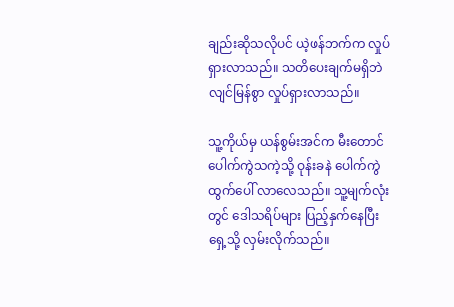ချည်းဆိုသလိုပင် ယဲ့ဖန်ဘက်က လှုပ်ရှားလာသည်။ သတိပေးချက်မရှိဘဲ လျင်မြန်စွာ လှုပ်ရှားလာသည်။

သူ့ကိုယ်မှ ယန်စွမ်းအင်က မီးတောင်ပေါက်ကွဲသကဲ့သို့ ဝုန်းခနဲ ပေါက်ကွဲထွက်ပေါ် လာလေသည်။ သူ့မျက်လုံးတွင် ဒေါသရိပ်များ ပြည့်နှက်နေပြီး ရှေ့သို့ လှမ်းလိုက်သည်။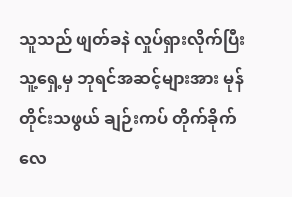သူသည် ဖျတ်ခနဲ လှုပ်ရှားလိုက်ပြီး သူ့ရှေ့မှ ဘုရင်အဆင့်များအား မုန်တိုင်းသဖွယ် ချဉ်းကပ် တိုက်ခိုက် လေ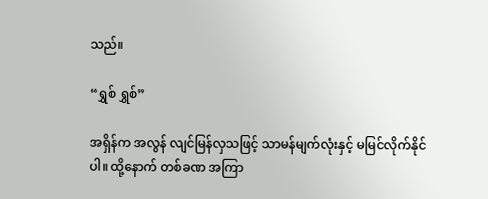သည်။

“ရွှစ် ရွှစ်”

အရှိန်က အလွန် လျင်မြန်လှသဖြင့် သာမန်မျက်လုံးနှင့် မမြင်လိုက်နိုင်ပါ။ ထို့နောက် တစ်ခဏ အကြာ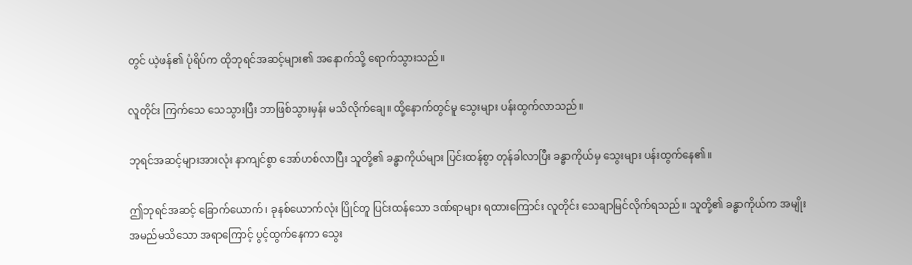တွင် ယဲ့ဖန်၏ ပုံရိပ်က ထိုဘုရင်အဆင့်များ၏ အနောက်သို့ ရောက်သွားသည်။

လူတိုင်း ကြက်သေ သေသွားပြီး ဘာဖြစ်သွားမှန်း မသိလိုက်ချေ။ ထို့နောက်တွင်မူ သွေးများ ပန်းထွက်လာသည်။

ဘုရင်အဆင့်များအားလုံး နာကျင်စွာ အော်ဟစ်လာပြီး သူတို့၏ ခန္ဓာကိုယ်များ ပြင်းထန်စွာ တုန်ခါလာပြီး ခန္ဓာကိုယ်မှ သွေးများ ပန်းထွက်နေ၏။

ဤဘုရင်အဆင့် ခြောက်ယောက်၊ ခုနစ်ယောက်လုံး ပြိုင်တူ ပြင်းထန်သော ဒဏ်ရာများ ရထားကြောင်း လူတိုင်း သေချာမြင်လိုက်ရသည်။ သူတို့၏ ခန္ဓာကိုယ်က အမျိုးအမည်မသိသော အရာကြောင့် ပွင့်ထွက်နေကာ သွေး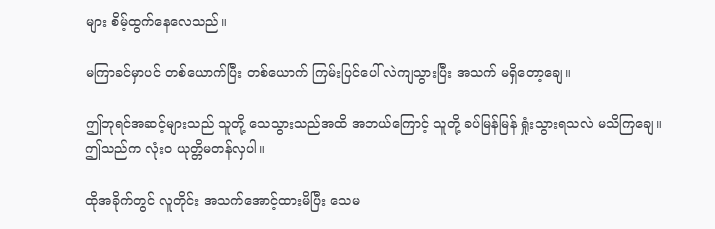များ စိမ့်ထွက်နေလေသည်။

မကြာခင်မှာပင် တစ်ယောက်ပြီး တစ်ယောက် ကြမ်းပြင်ပေါ် လဲကျသွားပြီး အသက် မရှိတော့ချေ။

ဤဘုရင်အဆင့်များသည် သူတို့ သေသွားသည်အထိ အဘယ်ကြောင့် သူတို့ ခပ်မြန်မြန် ရှုံးသွားရသလဲ မသိကြချေ။ ဤသည်က လုံးဝ ယုတ္တိမတန်လှပါ။

ထိုအခိုက်တွင် လူတိုင်း အသက်အောင့်ထားမိပြီး သေမ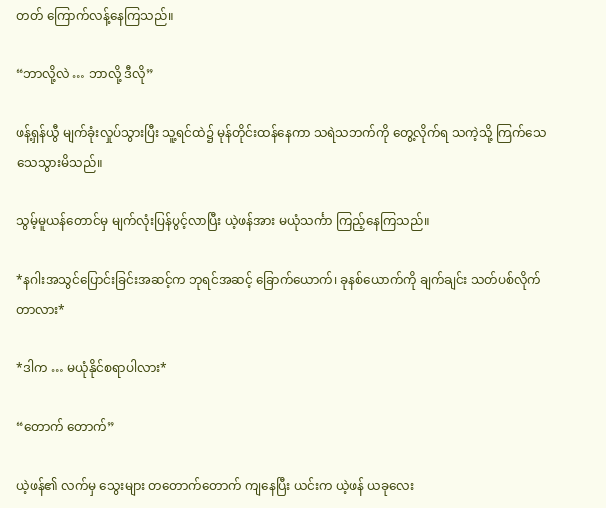တတ် ကြောက်လန့်နေကြသည်။

“ဘာလို့လဲ … ဘာလို့ ဒီလို”

ဖန့်ရှန်ယွီ မျက်ခုံးလှုပ်သွားပြီး သူ့ရင်ထဲ၌ မုန်တိုင်းထန်နေကာ သရဲသဘက်ကို တွေ့လိုက်ရ သကဲ့သို့ ကြက်သေ သေသွားမိသည်။

သွမ့်မူယန်တောင်မှ မျက်လုံးပြန်ပွင့်လာပြီး ယဲ့ဖန်အား မယုံသင်္ကာ ကြည့်နေကြသည်။

*နဂါးအသွင်ပြောင်းခြင်းအဆင့်က ဘုရင်အဆင့် ခြောက်ယောက်၊ ခုနစ်ယောက်ကို ချက်ချင်း သတ်ပစ်လိုက်တာလား*

*ဒါက … မယုံနိုင်စရာပါလား*

“တောက် တောက်”

ယဲ့ဖန်၏ လက်မှ သွေးများ တတောက်တောက် ကျနေပြီး ယင်းက ယဲ့ဖန် ယခုလေး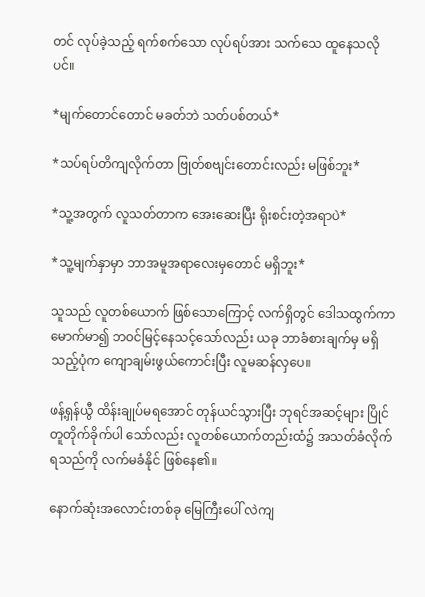တင် လုပ်ခဲ့သည့် ရက်စက်သော လုပ်ရပ်အား သက်သေ ထူနေသလိုပင်။

*မျက်တောင်တောင် မခတ်ဘဲ သတ်ပစ်တယ်*

*သပ်ရပ်တိကျလိုက်တာ ဗြုတ်စဗျင်းတောင်းလည်း မဖြစ်ဘူး*

*သူ့အတွက် လူသတ်တာက အေးဆေးပြီး ရိုးစင်းတဲ့အရာပဲ*

*သူ့မျက်နှာမှာ ဘာအမူအရာလေးမှတောင် မရှိဘူး*

သူသည် လူတစ်ယောက် ဖြစ်သောကြောင့် လက်ရှိတွင် ဒေါသထွက်ကာ မောက်မာ၍ ဘဝင်မြင့်နေသင့်သော်လည်း ယခု ဘာခံစားချက်မှ မရှိသည့်ပုံက ကျောချမ်းဖွယ်ကောင်းပြီး လူမဆန်လှပေ။

ဖန့်ရှန်ယွီ ထိန်းချုပ်မရအောင် တုန်ယင်သွားပြီး ဘုရင်အဆင့်များ ပြိုင်တူတိုက်ခိုက်ပါ သော်လည်း လူတစ်ယောက်တည်းထံ၌ အသတ်ခံလိုက်ရသည်ကို လက်မခံနိုင် ဖြစ်နေ၏။

နောက်ဆုံးအလောင်းတစ်ခု မြေကြီးပေါ် လဲကျ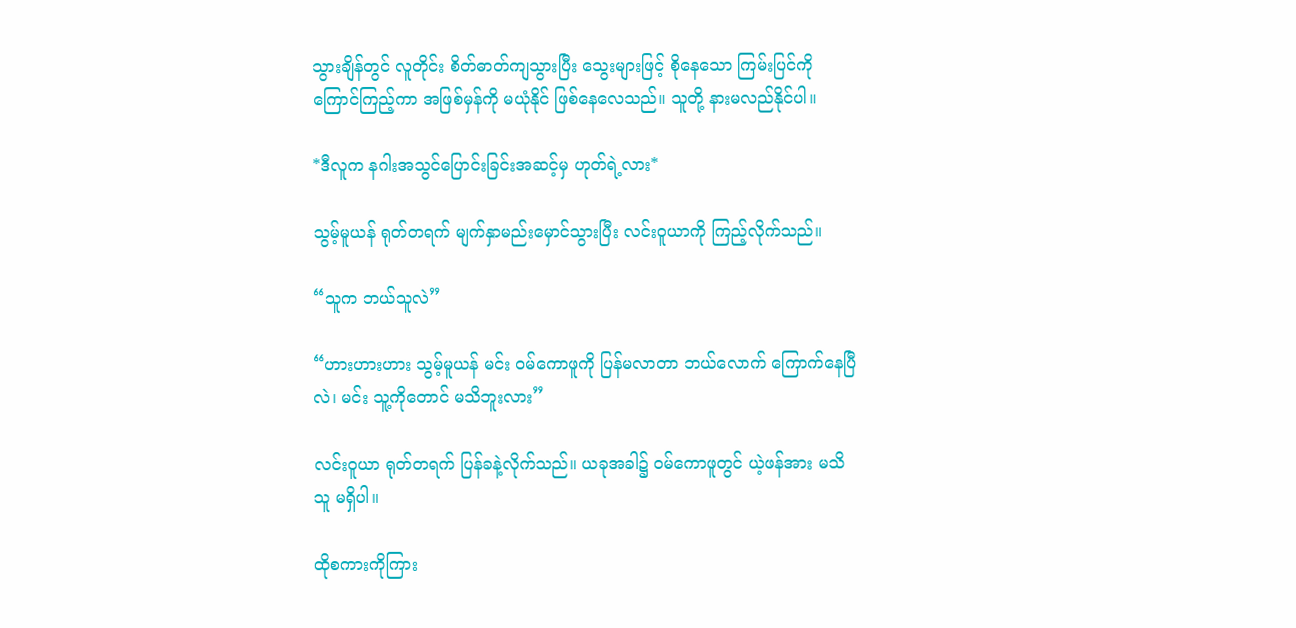သွားချိန်တွင် လူတိုင်း စိတ်ဓာတ်ကျသွားပြီး သွေးများဖြင့် စိုနေသော ကြမ်းပြင်ကို ကြောင်ကြည့်ကာ အဖြစ်မှန်ကို မယုံနိုင် ဖြစ်နေလေသည်။ သူတို့ နားမလည်နိုင်ပါ။

*ဒီလူက နဂါးအသွင်ပြောင်းခြင်းအဆင့်မှ ဟုတ်ရဲ့လား*

သွမ့်မူယန် ရုတ်တရက် မျက်နှာမည်းမှောင်သွားပြီး လင်းဝူယာကို ကြည့်လိုက်သည်။

“သူက ဘယ်သူလဲ”

“ဟားဟားဟား သွမ့်မူယန် မင်း ဝမ်ကောဖူကို ပြန်မလာတာ ဘယ်လောက် ကြောက်နေပြီလဲ၊ မင်း သူ့ကိုတောင် မသိဘူးလား”

လင်းဝူယာ ရုတ်တရက် ပြန်ခနဲ့လိုက်သည်။ ယခုအခါ၌ ဝမ်ကောဖူတွင် ယဲ့ဖန်အား မသိသူ မရှိပါ။

ထိုစကားကိုကြား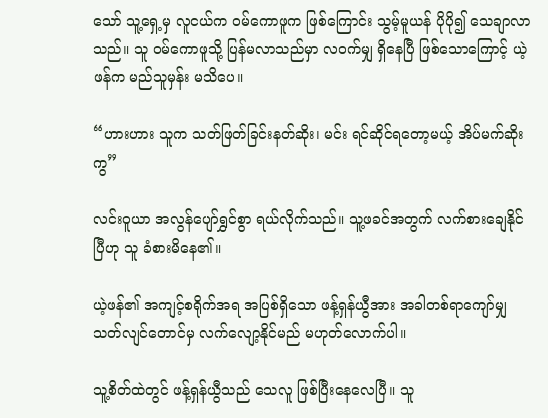သော် သူ့ရှေ့မှ လူငယ်က ဝမ်ကောဖူက ဖြစ်ကြောင်း သွမ့်မူယန် ပိုပို၍ သေချာလာသည်။ သူ ဝမ်ကောဖူသို့ ပြန်မလာသည်မှာ လဝက်မျှ ရှိနေပြီ ဖြစ်သောကြောင့် ယဲ့ဖန်က မည်သူမှန်း မသိပေ။

“ဟားဟား သူက သတ်ဖြတ်ခြင်းနတ်ဆိုး၊ မင်း ရင်ဆိုင်ရတော့မယ့် အိပ်မက်ဆိုးကွ”

လင်းဝူယာ အလွန်ပျော်ရွှင်စွာ ရယ်လိုက်သည်။ သူ့ဖခင်အတွက် လက်စားချေနိုင်ပြီဟု သူ ခံစားမိနေ၏။

ယဲ့ဖန်၏ အကျင့်စရိုက်အရ အပြစ်ရှိသော ဖန့်ရှန်ယွီအား အခါတစ်ရာကျော်မျှ သတ်လျင်တောင်မှ လက်လျော့နိုင်မည် မဟုတ်လောက်ပါ။

သူ့စိတ်ထဲတွင် ဖန့်ရှန်ယွီသည် သေလူ ဖြစ်ပြီးနေလေပြီ။ သူ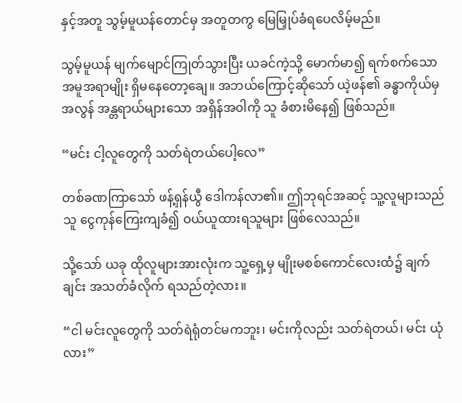နှင့်အတူ သွမ့်မူယန်တောင်မှ အတူတကွ မြေမြှုပ်ခံရပေလိမ့်မည်။

သွမ့်မူယန် မျက်မျောင်ကြုတ်သွားပြီး ယခင်ကဲ့သို့ မောက်မာ၍ ရက်စက်သော အမူအရာမျိုး ရှိမနေတော့ချေ။ အဘယ်ကြောင့်ဆိုသော် ယဲ့ဖန်၏ ခန္ဓာကိုယ်မှ အလွန် အန္တရာယ်များသော အရှိန်အဝါကို သူ ခံစားမိနေ၍ ဖြစ်သည်။

“မင်း ငါ့လူတွေကို သတ်ရဲတယ်ပေါ့လေ”

တစ်ခဏကြာသော် ဖန့်ရှန်ယွီ ဒေါကန်လာ၏။ ဤဘုရင်အဆင့် သူ့လူများသည် သူ ငွေကုန်ကြေးကျခံ၍ ဝယ်ယူထားရသူများ ဖြစ်လေသည်။

သို့သော် ယခု ထိုလူများအားလုံးက သူ့ရှေ့မှ မျိုးမစစ်ကောင်လေးထံ၌ ချက်ချင်း အသတ်ခံလိုက် ရသည်တဲ့လား။

“ငါ မင်းလူတွေကို သတ်ရဲရုံတင်မကဘူး၊ မင်းကိုလည်း သတ်ရဲတယ်၊ မင်း ယုံလား”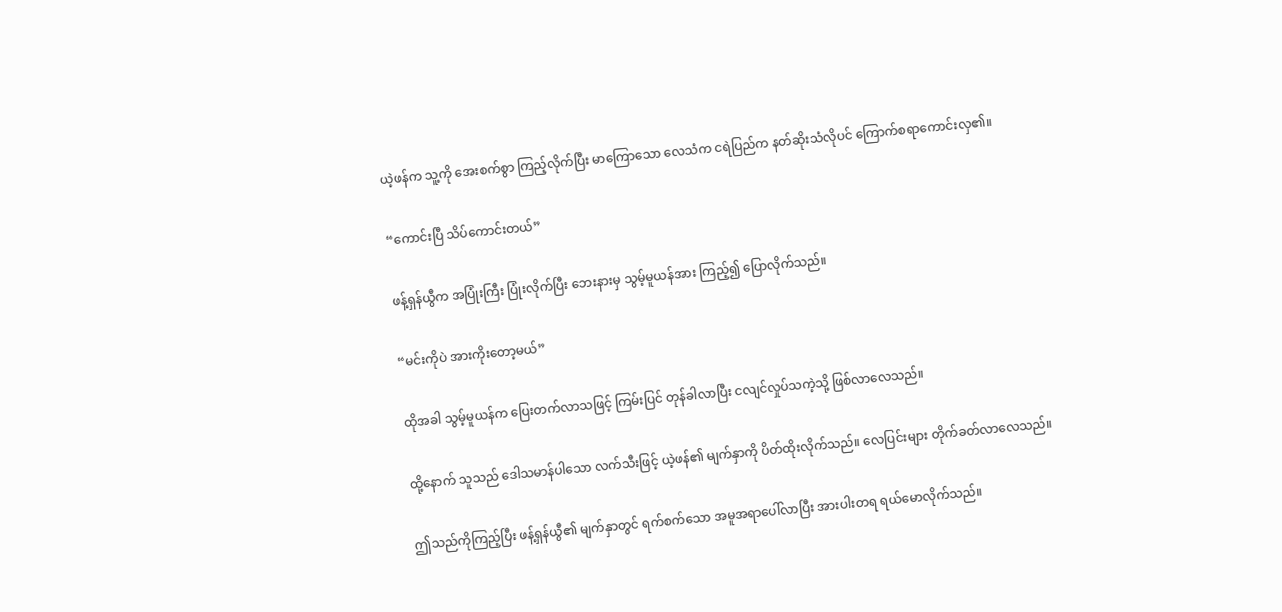ယဲ့ဖန်က သူ့ကို အေးစက်စွာ ကြည့်လိုက်ပြီး မာကြောသော လေသံက ငရဲပြည်က နတ်ဆိုးသံလိုပင် ကြောက်စရာကောင်းလှ၏။

“ကောင်းပြီ သိပ်ကောင်းတယ်”

ဖန့်ရှန်ယွီက အပြုံးကြီး ပြုံးလိုက်ပြီး ဘေးနားမှ သွမ့်မူယန်အား ကြည့်၍ ပြောလိုက်သည်။

“မင်းကိုပဲ အားကိုးတော့မယ်”

ထိုအခါ သွမ့်မူယန်က ပြေးတက်လာသဖြင့် ကြမ်းပြင် တုန်ခါလာပြီး ငလျင်လှုပ်သကဲ့သို့ ဖြစ်လာလေသည်။

ထို့နောက် သူသည် ဒေါသမာန်ပါသော လက်သီးဖြင့် ယဲ့ဖန်၏ မျက်နှာကို ပိတ်ထိုးလိုက်သည်။ လေပြင်းများ တိုက်ခတ်လာလေသည်။

ဤသည်ကိုကြည့်ပြီး ဖန့်ရှန်ယွီ၏ မျက်နှာတွင် ရက်စက်သော အမူအရာပေါ်လာပြီး အားပါးတရ ရယ်မောလိုက်သည်။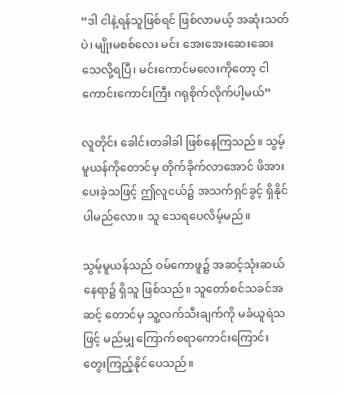“ဒါ ငါနဲ့ရန်သူဖြစ်ရင် ဖြစ်လာမယ့် အဆုံးသတ်ပဲ၊ မျိုးမစစ်လေး မင်း အေးအေးဆေးဆေး သေလို့ရပြီ၊ မင်းကောင်မလေးကိုတော့ ငါ ကောင်းကောင်းကြီး ဂရုစိုက်လိုက်ပါ့မယ်”

လူတိုင်း ခေါင်းတခါခါ ဖြစ်နေကြသည်။ သွမ့်မူယန်ကိုတောင်မှ တိုက်ခိုက်လာအောင် ဖိအားပေးခဲ့သဖြင့် ဤလူငယ်၌ အသက်ရှင်ခွင့် ရှိနိုင်ပါမည်လော။ သူ သေရပေလိမ့်မည်။

သွမ့်မူယန်သည် ဝမ်ကောဖူ၌ အဆင့်သုံးဆယ် နေရာ၌ ရှိသူ ဖြစ်သည်။ သူတော်စင်သခင်အဆင့် တောင်မှ သူ့လက်သီးချက်ကို မခံယူရဲသဖြင့် မည်မျှ ကြောက်စရာကောင်းကြောင်း တွေးကြည့်နိုင်ပေသည်။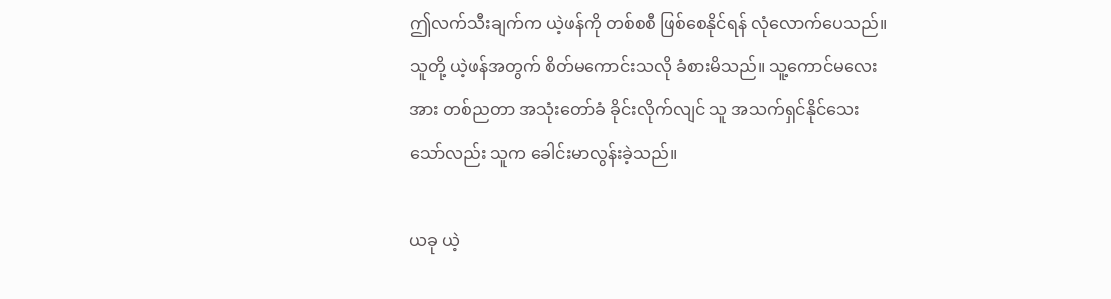ဤလက်သီးချက်က ယဲ့ဖန်ကို တစ်စစီ ဖြစ်စေနိုင်ရန် လုံလောက်ပေသည်။ သူတို့ ယဲ့ဖန်အတွက် စိတ်မကောင်းသလို ခံစားမိသည်။ သူ့ကောင်မလေးအား တစ်ညတာ အသုံးတော်ခံ ခိုင်းလိုက်လျင် သူ အသက်ရှင်နိုင်သေးသော်လည်း သူက ခေါင်းမာလွန်းခဲ့သည်။

ယခု ယဲ့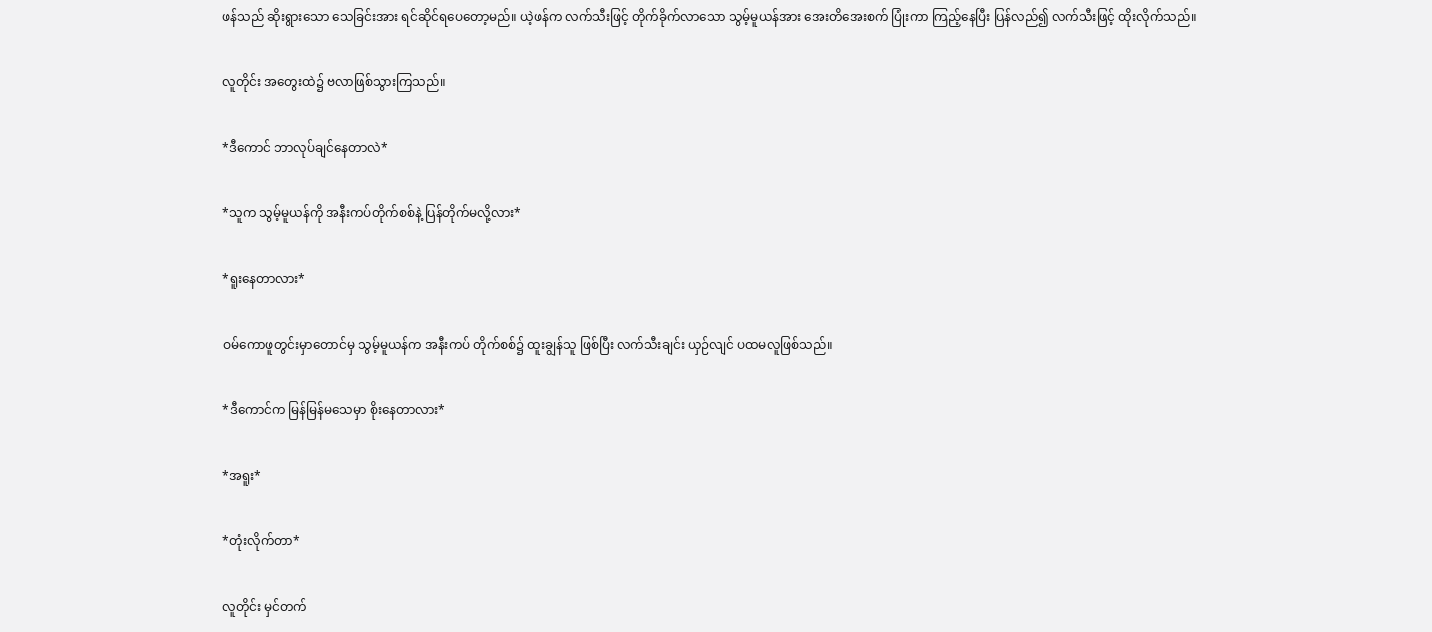ဖန်သည် ဆိုးရွားသော သေခြင်းအား ရင်ဆိုင်ရပေတော့မည်။ ယဲ့ဖန်က လက်သီးဖြင့် တိုက်ခိုက်လာသော သွမ့်မူယန်အား အေးတိအေးစက် ပြုံးကာ ကြည့်နေပြီး ပြန်လည်၍ လက်သီးဖြင့် ထိုးလိုက်သည်။

လူတိုင်း အတွေးထဲ၌ ဗလာဖြစ်သွားကြသည်။

*ဒီကောင် ဘာလုပ်ချင်နေတာလဲ*

*သူက သွမ့်မူယန်ကို အနီးကပ်တိုက်စစ်နဲ့ ပြန်တိုက်မလို့လား*

*ရူးနေတာလား*

ဝမ်ကောဖူတွင်းမှာတောင်မှ သွမ့်မူယန်က အနီးကပ် တိုက်စစ်၌ ထူးချွန်သူ ဖြစ်ပြီး လက်သီးချင်း ယှဉ်လျင် ပထမလူဖြစ်သည်။

*ဒီကောင်က မြန်မြန်မသေမှာ စိုးနေတာလား*

*အရူး*

*တုံးလိုက်တာ*

လူတိုင်း မှင်တက်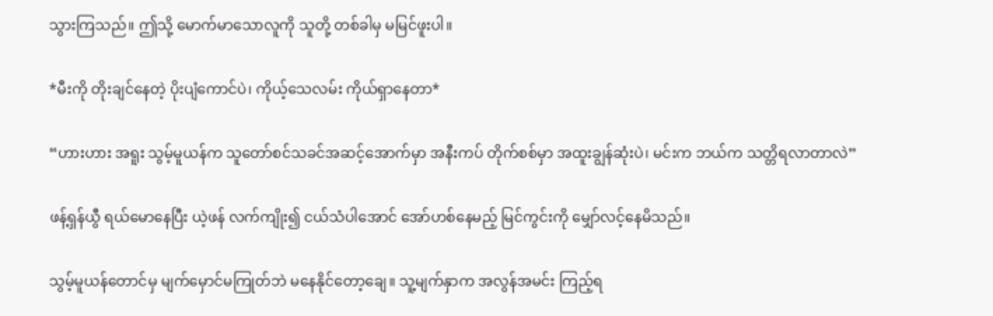သွားကြသည်။ ဤသို့ မောက်မာသောလူကို သူတို့ တစ်ခါမှ မမြင်ဖူးပါ။

*မီးကို တိုးချင်နေတဲ့ ပိုးပျံကောင်ပဲ၊ ကိုယ့်သေလမ်း ကိုယ်ရှာနေတာ*

“ဟားဟား အရူး သွမ့်မူယန်က သူတော်စင်သခင်အဆင့်အောက်မှာ အနီးကပ် တိုက်စစ်မှာ အထူးချွန်ဆုံးပဲ၊ မင်းက ဘယ်က သတ္တိရလာတာလဲ”

ဖန့်ရှန်ယွီ ရယ်မောနေပြီး ယဲ့ဖန် လက်ကျိုး၍ ငယ်သံပါအောင် အော်ဟစ်နေမည့် မြင်ကွင်းကို မျှော်လင့်နေမိသည်။

သွမ့်မူယန်တောင်မှ မျက်မှောင်မကြုတ်ဘဲ မနေနိုင်တော့ချေ။ သူ့မျက်နှာက အလွန်အမင်း ကြည့်ရ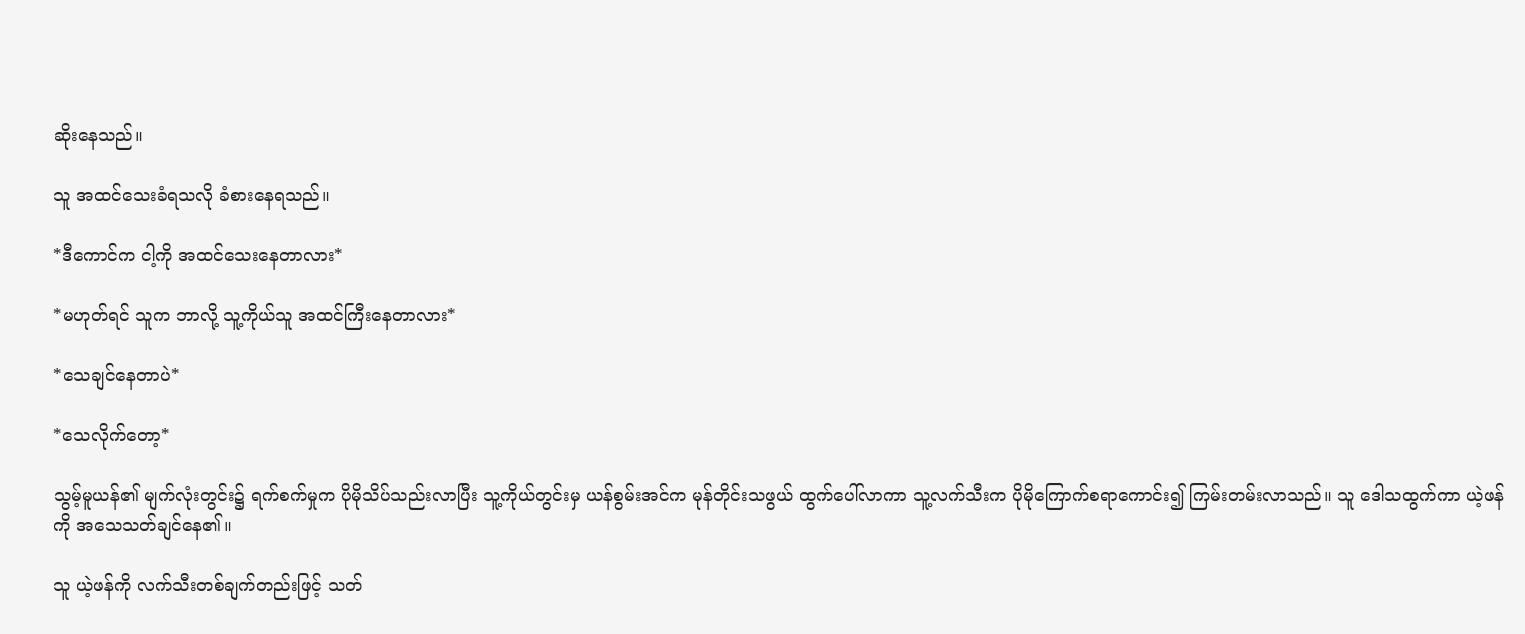ဆိုးနေသည်။

သူ အထင်သေးခံရသလို ခံစားနေရသည်။

*ဒီကောင်က ငါ့ကို အထင်သေးနေတာလား*

*မဟုတ်ရင် သူက ဘာလို့ သူ့ကိုယ်သူ အထင်ကြီးနေတာလား*

*သေချင်နေတာပဲ*

*သေလိုက်တော့*

သွမ့်မူယန်၏ မျက်လုံးတွင်း၌ ရက်စက်မှုက ပိုမိုသိပ်သည်းလာပြီး သူ့ကိုယ်တွင်းမှ ယန်စွမ်းအင်က မုန်တိုင်းသဖွယ် ထွက်ပေါ်လာကာ သူ့လက်သီးက ပိုမိုကြောက်စရာကောင်း၍ ကြမ်းတမ်းလာသည်။ သူ ဒေါသထွက်ကာ ယဲ့ဖန်ကို အသေသတ်ချင်နေ၏။

သူ ယဲ့ဖန်ကို လက်သီးတစ်ချက်တည်းဖြင့် သတ်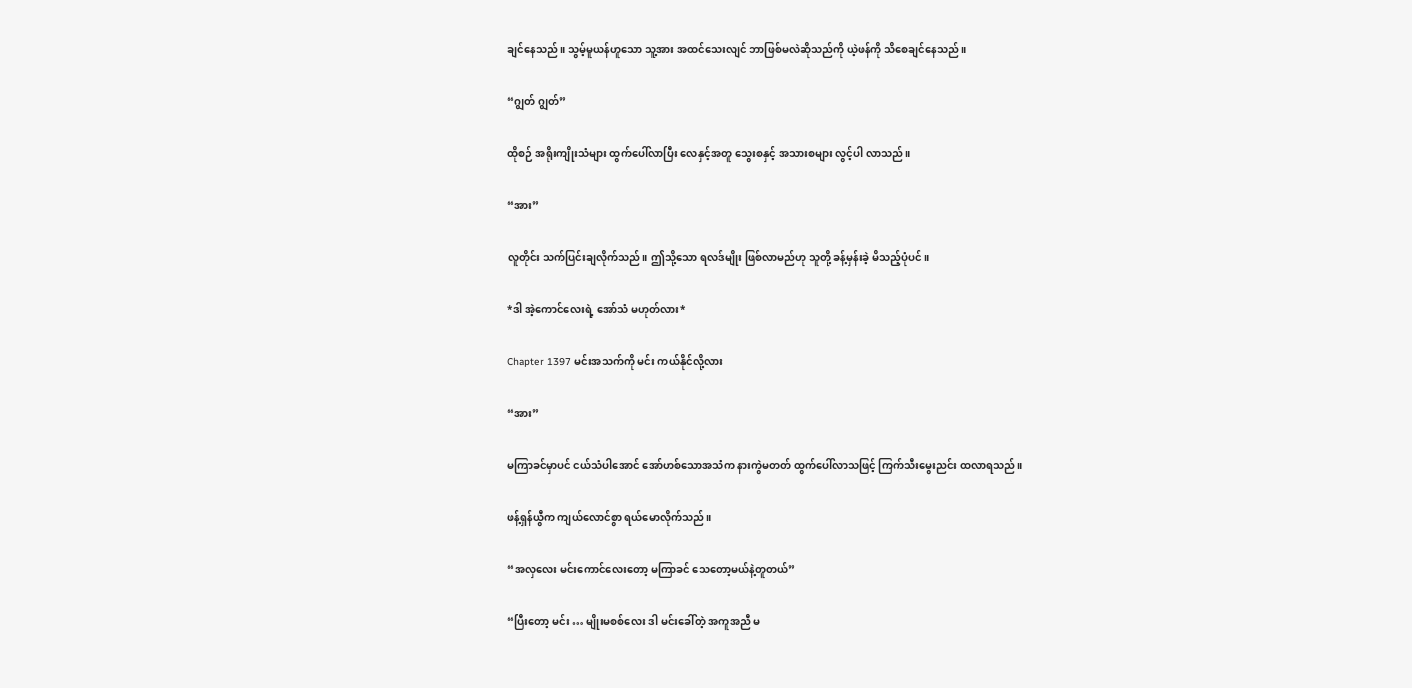ချင်နေသည်။ သွမ့်မူယန်ဟူသော သူ့အား အထင်သေးလျင် ဘာဖြစ်မလဲဆိုသည်ကို ယဲ့ဖန်ကို သိစေချင်နေသည်။

“ဂျွတ် ဂျွတ်”

ထိုစဉ် အရိုးကျိုးသံများ ထွက်ပေါ်လာပြီး လေနှင့်အတူ သွေးစနှင့် အသားစများ လွင့်ပါ လာသည်။

“အား”

လူတိုင်း သက်ပြင်းချလိုက်သည်။ ဤသို့သော ရလဒ်မျိုး ဖြစ်လာမည်ဟု သူတို့ ခန့်မှန်းခဲ့ မိသည့်ပုံပင်။

*ဒါ အဲ့ကောင်လေးရဲ့ အော်သံ မဟုတ်လား*

Chapter 1397 မင်းအသက်ကို မင်း ကယ်နိုင်လို့လား

“အား”

မကြာခင်မှာပင် ငယ်သံပါအောင် အော်ဟစ်သောအသံက နားကွဲမတတ် ထွက်ပေါ်လာသဖြင့် ကြက်သီးမွေးညင်း ထလာရသည်။

ဖန့်ရှန်ယွီက ကျယ်လောင်စွာ ရယ်မောလိုက်သည်။

“အလှလေး မင်းကောင်လေးတော့ မကြာခင် သေတော့မယ်နဲ့တူတယ်”

“ပြီးတော့ မင်း … မျိုးမစစ်လေး ဒါ မင်းခေါ်တဲ့ အကူအညီ မ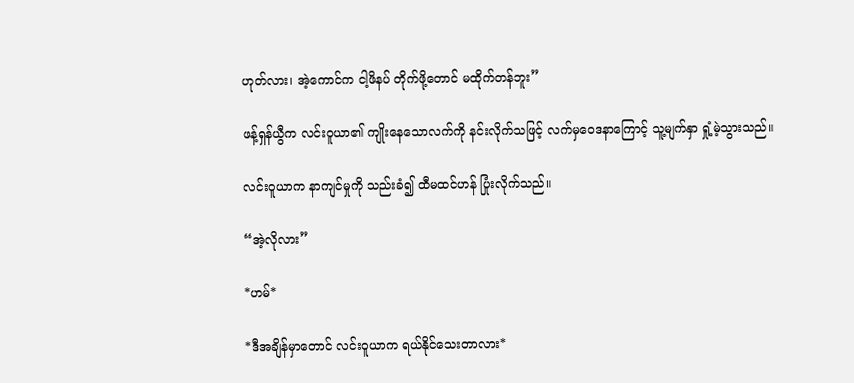ဟုတ်လား၊ အဲ့ကောင်က ငါ့ဖိနပ် တိုက်ဖို့တောင် မထိုက်တန်ဘူး”

ဖန့်ရှန်ယွီက လင်းဝူယာ၏ ကျိုးနေသောလက်ကို နင်းလိုက်သဖြင့် လက်မှဝေဒနာကြောင့် သူ့မျက်နှာ ရှုံ့မဲ့သွားသည်။

လင်းဝူယာက နာကျင်မှုကို သည်းခံ၍ ထီမထင်ဟန် ပြုံးလိုက်သည်။

“အဲ့လိုလား”

*ဟမ်*

*ဒီအချိန်မှာတောင် လင်းဝူယာက ရယ်နိုင်သေးတာလား*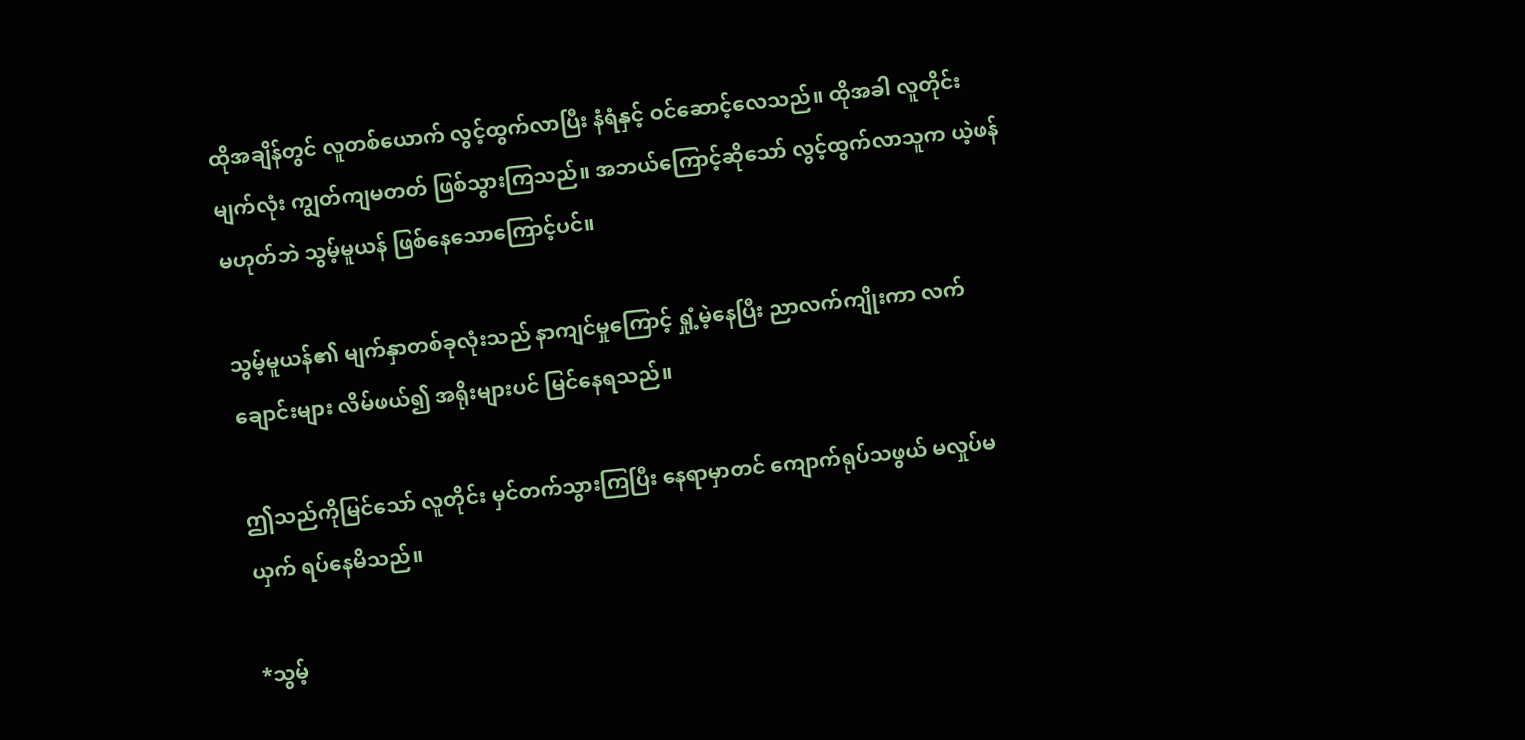ထိုအချိန်တွင် လူတစ်ယောက် လွင့်ထွက်လာပြီး နံရံနှင့် ဝင်ဆောင့်လေသည်။ ထိုအခါ လူတိုင်း မျက်လုံး ကျွတ်ကျမတတ် ဖြစ်သွားကြသည်။ အဘယ်ကြောင့်ဆိုသော် လွင့်ထွက်လာသူက ယဲ့ဖန် မဟုတ်ဘဲ သွမ့်မူယန် ဖြစ်နေသောကြောင့်ပင်။

သွမ့်မူယန်၏ မျက်နှာတစ်ခုလုံးသည် နာကျင်မှုကြောင့် ရှုံ့မဲ့နေပြီး ညာလက်ကျိုးကာ လက်ချောင်းများ လိမ်ဖယ်၍ အရိုးများပင် မြင်နေရသည်။

ဤသည်ကိုမြင်သော် လူတိုင်း မှင်တက်သွားကြပြီး နေရာမှာတင် ကျောက်ရုပ်သဖွယ် မလှုပ်မယှက် ရပ်နေမိသည်။

*သွမ့်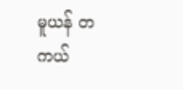မူယန် တကယ်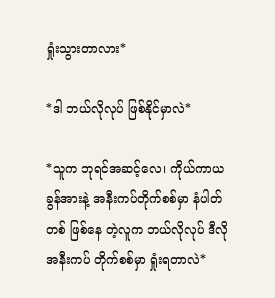ရှုံးသွားတာလား*

*ဒါ ဘယ်လိုလုပ် ဖြစ်နိုင်မှာလဲ*

*သူက ဘုရင်အဆင့်လေ၊ ကိုယ်ကာယခွန်အားနဲ့ အနီးကပ်တိုက်စစ်မှာ နံပါတ်တစ် ဖြစ်နေ တဲ့လူက ဘယ်လိုလုပ် ဒီလိုအနီးကပ် တိုက်စစ်မှာ ရှုံးရတာလဲ*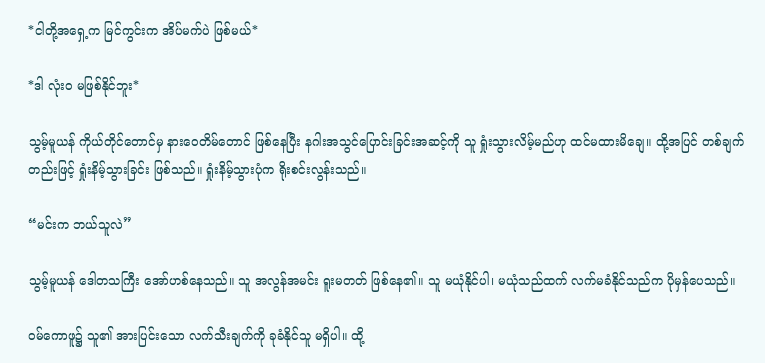*ငါတို့အရှေ့က မြင်ကွင်းက အိပ်မက်ပဲ ဖြစ်မယ်*

*ဒါ လုံးဝ မဖြစ်နိုင်ဘူး*

သွမ့်မူယန် ကိုယ်တိုင်တောင်မှ နားဝေတိမ်တောင် ဖြစ်နေပြီး နဂါးအသွင်ပြောင်းခြင်းအဆင့်ကို သူ ရှုံးသွားလိမ့်မည်ဟု ထင်မထားမိချေ။ ထို့အပြင် တစ်ချက်တည်းဖြင့် ရှုံးနိမ့်သွားခြင်း ဖြစ်သည်။ ရှုံးနိမ့်သွားပုံက ရိုးစင်းလွန်းသည်။

“မင်းက ဘယ်သူလဲ”

သွမ့်မူယန် ဒေါတသကြီး အော်ဟစ်နေသည်။ သူ အလွန်အမင်း ရူးမတတ် ဖြစ်နေ၏။ သူ မယုံနိုင်ပါ၊ မယုံသည်ထက် လက်မခံနိုင်သည်က ပိုမှန်ပေသည်။

ဝမ်ကောဖူ၌ သူ၏ အားပြင်းသော လက်သီးချက်ကို ခုခံနိုင်သူ မရှိပါ။ ထို့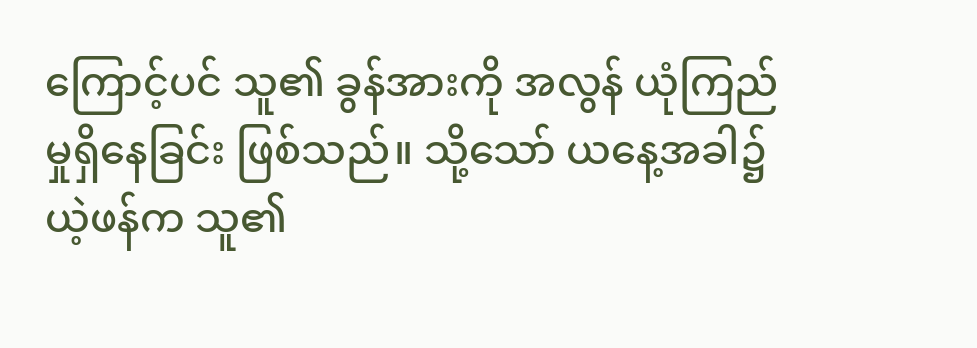ကြောင့်ပင် သူ၏ ခွန်အားကို အလွန် ယုံကြည်မှုရှိနေခြင်း ဖြစ်သည်။ သို့သော် ယနေ့အခါ၌ ယဲ့ဖန်က သူ၏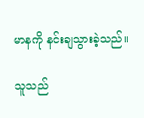မာနကို နင်းချသွားခဲ့သည်။

သူသည်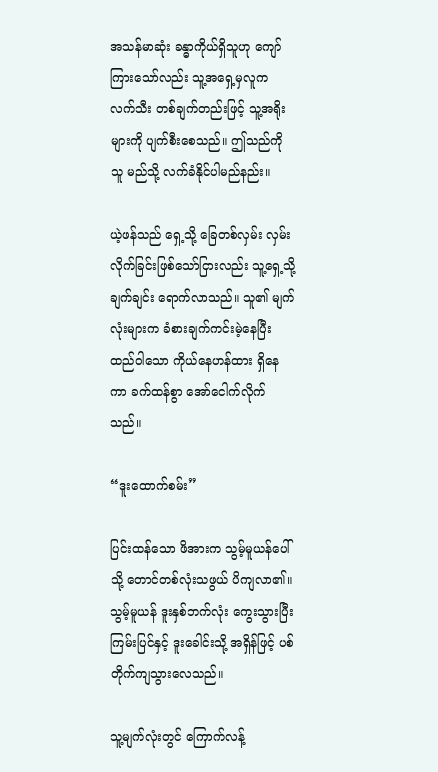အသန်မာဆုံး ခန္ဓာကိုယ်ရှိသူဟု ကျော်ကြားသော်လည်း သူ့အရှေ့မှလူက လက်သီး တစ်ချက်တည်းဖြင့် သူ့အရိုးများကို ပျက်စီးစေသည်။ ဤသည်ကို သူ မည်သို့ လက်ခံနိုင်ပါမည်နည်း။

ယဲ့ဖန်သည် ရှေ့သို့ ခြေတစ်လှမ်း လှမ်းလိုက်ခြင်းဖြစ်သော်ငြားလည်း သူ့ရှေ့သို့ ချက်ချင်း ရောက်လာသည်။ သူ၏ မျက်လုံးများက ခံစားချက်ကင်းမဲ့နေပြီး ထည်ဝါသော ကိုယ်နေဟန်ထား ရှိနေကာ ခက်ထန်စွာ အော်ငေါက်လိုက်သည်။

“ဒူးထောက်စမ်း”

ပြင်းထန်သော ဖိအားက သွမ့်မူယန်ပေါ်သို့ တောင်တစ်လုံးသဖွယ် ပိကျလာ၏။ သွမ့်မူယန် ဒူးနှစ်ဘက်လုံး ကွေးသွားပြီး ကြမ်းပြင်နှင့် ဒူးခေါင်းသို့ အရှိန်ဖြင့် ပစ်တိုက်ကျသွားလေသည်။

သူ့မျက်လုံးတွင် ကြောက်လန့်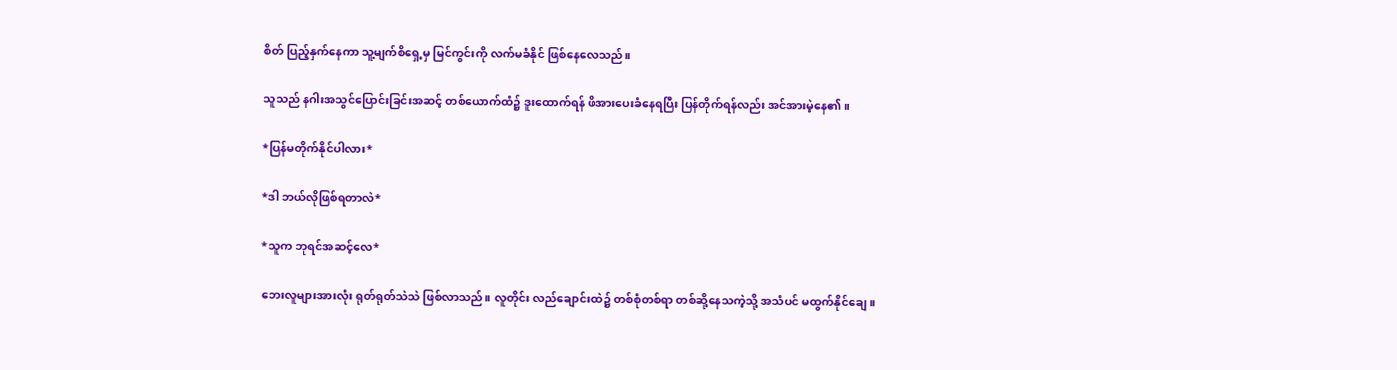စိတ် ပြည့်နှက်နေကာ သူ့မျက်စိရှေ့မှ မြင်ကွင်းကို လက်မခံနိုင် ဖြစ်နေလေသည်။

သူသည် နဂါးအသွင်ပြောင်းခြင်းအဆင့် တစ်ယောက်ထံ၌ ဒူးထောက်ရန် ဖိအားပေးခံနေရပြီး ပြန်တိုက်ရန်လည်း အင်အားမဲ့နေ၏။

*ပြန်မတိုက်နိုင်ပါလား*

*ဒါ ဘယ်လိုဖြစ်ရတာလဲ*

*သူက ဘုရင်အဆင့်လေ*

ဘေးလူများအားလုံး ရုတ်ရုတ်သဲသဲ ဖြစ်လာသည်။ လူတိုင်း လည်ချောင်းထဲ၌ တစ်စုံတစ်ရာ တစ်ဆို့နေသကဲ့သို့ အသံပင် မထွက်နိုင်ချေ။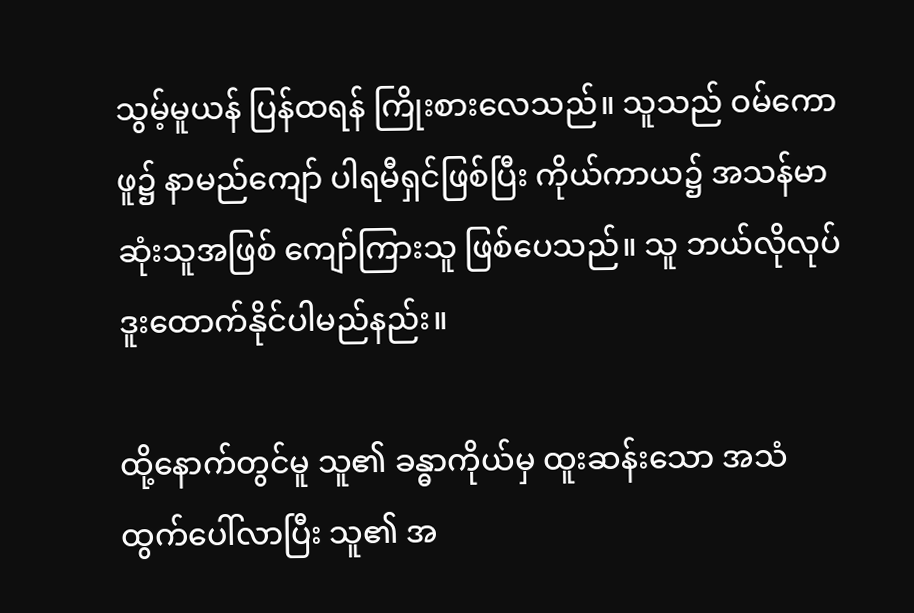သွမ့်မူယန် ပြန်ထရန် ကြိုးစားလေသည်။ သူသည် ဝမ်ကောဖူ၌ နာမည်ကျော် ပါရမီရှင်ဖြစ်ပြီး ကိုယ်ကာယ၌ အသန်မာဆုံးသူအဖြစ် ကျော်ကြားသူ ဖြစ်ပေသည်။ သူ ဘယ်လိုလုပ် ဒူးထောက်နိုင်ပါမည်နည်း။

ထို့နောက်တွင်မူ သူ၏ ခန္ဓာကိုယ်မှ ထူးဆန်းသော အသံ ထွက်ပေါ်လာပြီး သူ၏ အ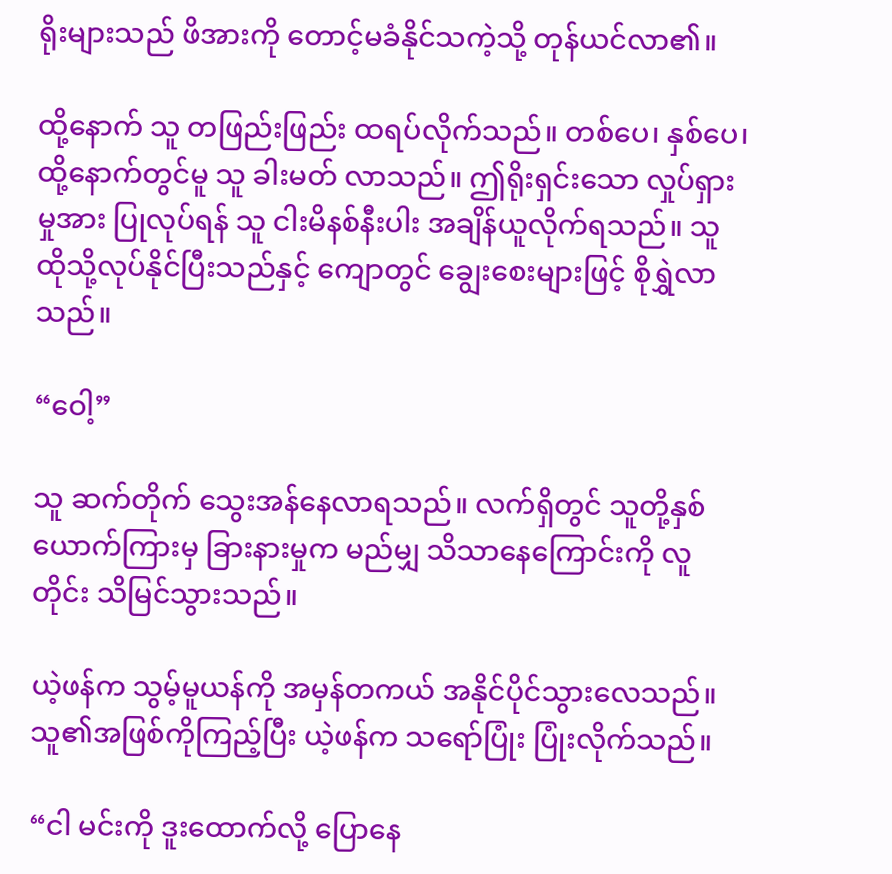ရိုးများသည် ဖိအားကို တောင့်မခံနိုင်သကဲ့သို့ တုန်ယင်လာ၏။

ထို့နောက် သူ တဖြည်းဖြည်း ထရပ်လိုက်သည်။ တစ်ပေ၊ နှစ်ပေ၊ ထို့နောက်တွင်မူ သူ ခါးမတ် လာသည်။ ဤရိုးရှင်းသော လှုပ်ရှားမှုအား ပြုလုပ်ရန် သူ ငါးမိနစ်နီးပါး အချိန်ယူလိုက်ရသည်။ သူ ထိုသို့လုပ်နိုင်ပြီးသည်နှင့် ကျောတွင် ချွေးစေးများဖြင့် စိုရွှဲလာသည်။

“ဝေါ့”

သူ ဆက်တိုက် သွေးအန်နေလာရသည်။ လက်ရှိတွင် သူတို့နှစ်ယောက်ကြားမှ ခြားနားမှုက မည်မျှ သိသာနေကြောင်းကို လူတိုင်း သိမြင်သွားသည်။

ယဲ့ဖန်က သွမ့်မူယန်ကို အမှန်တကယ် အနိုင်ပိုင်သွားလေသည်။ သူ၏အဖြစ်ကိုကြည့်ပြီး ယဲ့ဖန်က သရော်ပြုံး ပြုံးလိုက်သည်။

“ငါ မင်းကို ဒူးထောက်လို့ ပြောနေ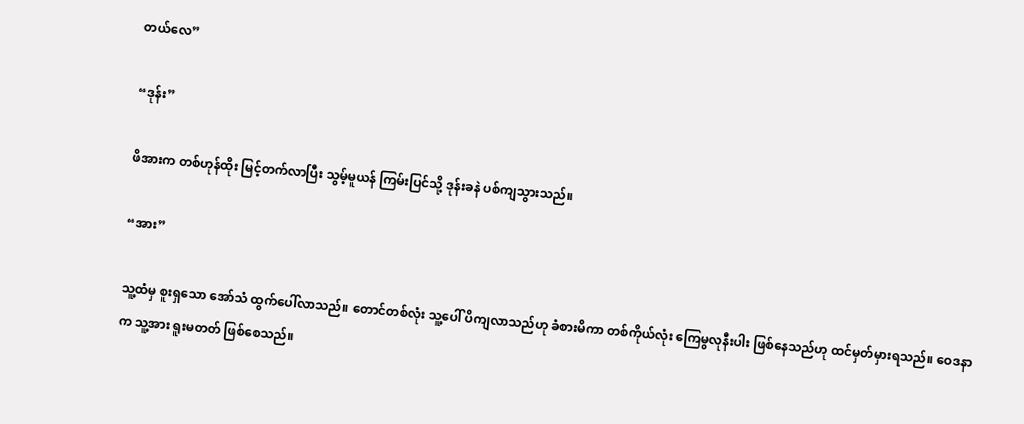တယ်လေ”

“ဒုန်း”

ဖိအားက တစ်ဟုန်ထိုး မြင့်တက်လာပြီး သွမ့်မူယန် ကြမ်းပြင်သို့ ဒုန်းခနဲ ပစ်ကျသွားသည်။

“အား”

သူ့ထံမှ စူးရှသော အော်သံ ထွက်ပေါ်လာသည်။ တောင်တစ်လုံး သူ့ပေါ် ပိကျလာသည်ဟု ခံစားမိကာ တစ်ကိုယ်လုံး ကြေမွလုနီးပါး ဖြစ်နေသည်ဟု ထင်မှတ်မှားရသည်။ ဝေဒနာက သူ့အား ရူးမတတ် ဖြစ်စေသည်။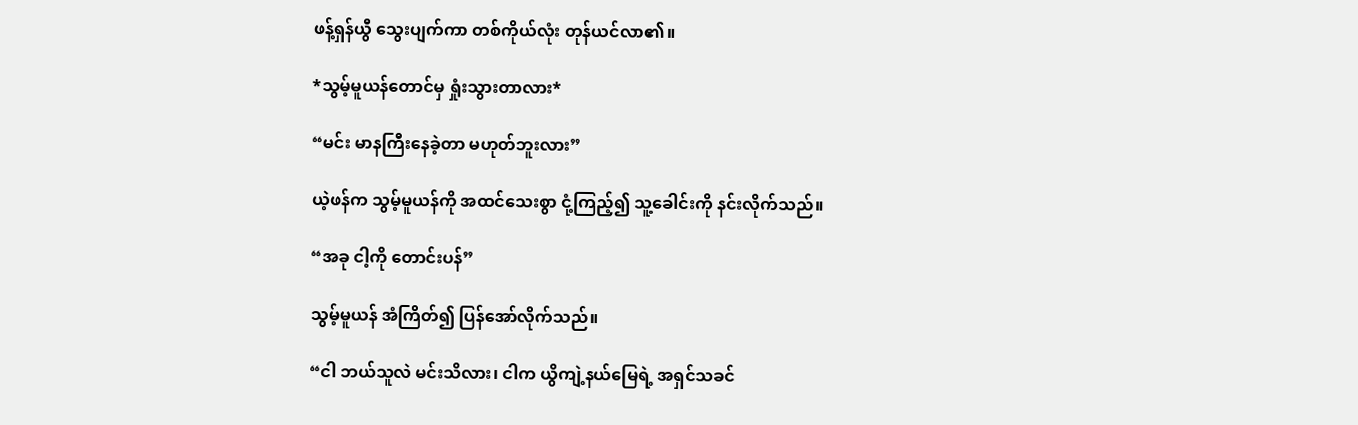ဖန့်ရှန်ယွီ သွေးပျက်ကာ တစ်ကိုယ်လုံး တုန်ယင်လာ၏။

*သွမ့်မူယန်တောင်မှ ရှုံးသွားတာလား*

“မင်း မာနကြီးနေခဲ့တာ မဟုတ်ဘူးလား”

ယဲ့ဖန်က သွမ့်မူယန်ကို အထင်သေးစွာ ငုံ့ကြည့်၍ သူ့ခေါင်းကို နင်းလိုက်သည်။

“အခု ငါ့ကို တောင်းပန်”

သွမ့်မူယန် အံကြိတ်၍ ပြန်အော်လိုက်သည်။

“ငါ ဘယ်သူလဲ မင်းသိလား၊ ငါက ယွိကျဲ့နယ်မြေရဲ့ အရှင်သခင်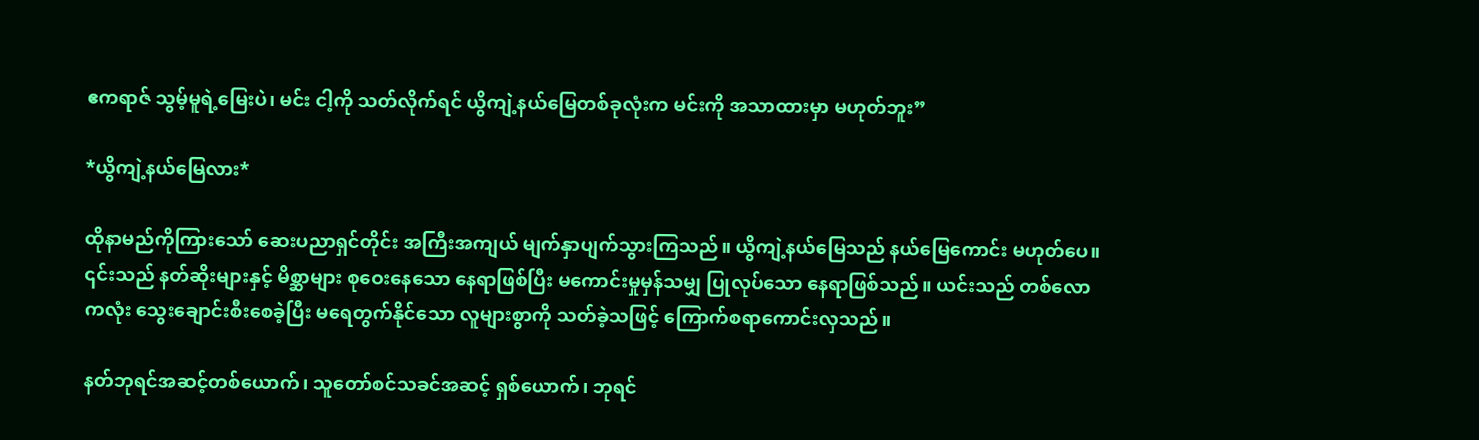ဧကရာဇ် သွမ့်မူရဲ့မြေးပဲ၊ မင်း ငါ့ကို သတ်လိုက်ရင် ယွိကျဲ့နယ်မြေတစ်ခုလုံးက မင်းကို အသာထားမှာ မဟုတ်ဘူး”

*ယွိကျဲ့နယ်မြေလား*

ထိုနာမည်ကိုကြားသော် ဆေးပညာရှင်တိုင်း အကြီးအကျယ် မျက်နှာပျက်သွားကြသည်။ ယွိကျဲ့နယ်မြေသည် နယ်မြေကောင်း မဟုတ်ပေ။ ၎င်းသည် နတ်ဆိုးများနှင့် မိစ္ဆာများ စုဝေးနေသော နေရာဖြစ်ပြီး မကောင်းမှုမှန်သမျှ ပြုလုပ်သော နေရာဖြစ်သည်။ ယင်းသည် တစ်လောကလုံး သွေးချောင်းစီးစေခဲ့ပြီး မရေတွက်နိုင်သော လူများစွာကို သတ်ခဲ့သဖြင့် ကြောက်စရာကောင်းလှသည်။

နတ်ဘုရင်အဆင့်တစ်ယောက်၊ သူတော်စင်သခင်အဆင့် ရှစ်ယောက်၊ ဘုရင်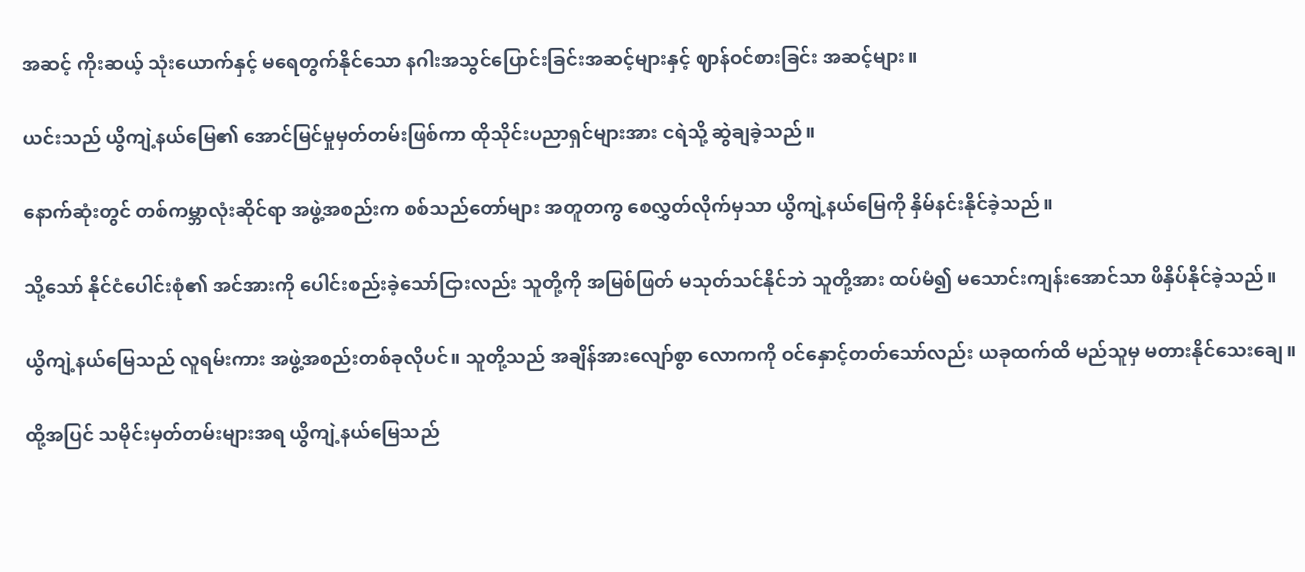အဆင့် ကိုးဆယ့် သုံးယောက်နှင့် မရေတွက်နိုင်သော နဂါးအသွင်ပြောင်းခြင်းအဆင့်များနှင့် ဈာန်ဝင်စားခြင်း အဆင့်များ။

ယင်းသည် ယွိကျဲ့နယ်မြေ၏ အောင်မြင်မှုမှတ်တမ်းဖြစ်ကာ ထိုသိုင်းပညာရှင်များအား ငရဲသို့ ဆွဲချခဲ့သည်။

နောက်ဆုံးတွင် တစ်ကမ္ဘာလုံးဆိုင်ရာ အဖွဲ့အစည်းက စစ်သည်တော်များ အတူတကွ စေလွှတ်လိုက်မှသာ ယွိကျဲ့နယ်မြေကို နှိမ်နင်းနိုင်ခဲ့သည်။

သို့သော် နိုင်ငံပေါင်းစုံ၏ အင်အားကို ပေါင်းစည်းခဲ့သော်ငြားလည်း သူတို့ကို အမြစ်ဖြတ် မသုတ်သင်နိုင်ဘဲ သူတို့အား ထပ်မံ၍ မသောင်းကျန်းအောင်သာ ဖိနှိပ်နိုင်ခဲ့သည်။

ယွိကျဲ့နယ်မြေသည် လူရမ်းကား အဖွဲ့အစည်းတစ်ခုလိုပင်။ သူတို့သည် အချိန်အားလျော်စွာ လောကကို ဝင်နှောင့်တတ်သော်လည်း ယခုထက်ထိ မည်သူမှ မတားနိုင်သေးချေ။

ထို့အပြင် သမိုင်းမှတ်တမ်းများအရ ယွိကျဲ့နယ်မြေသည်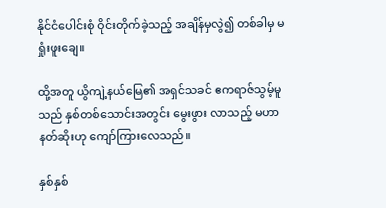နိုင်ငံပေါင်းစုံ ဝိုင်းတိုက်ခဲ့သည့် အချိန်မှလွဲ၍ တစ်ခါမှ မရှုံးဖူးချေ။

ထို့အတူ ယွိကျဲ့နယ်မြေ၏ အရှင်သခင် ဧကရာဇ်သွမ့်မူသည် နှစ်တစ်သောင်းအတွင်း မွေးဖွား လာသည့် မဟာနတ်ဆိုးဟု ကျော်ကြားလေသည်။

နှစ်နှစ်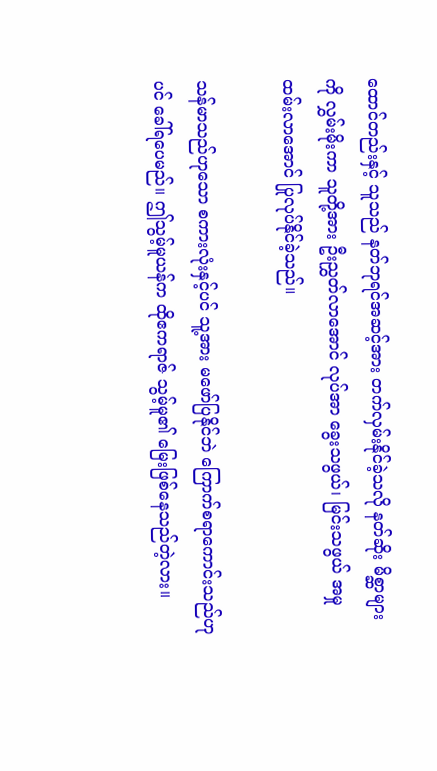ထောင်တည်းနှင့် သူသည် နတ်ဘုရင်အဆင့်အား တက်လှမ်းနိုင်ခဲ့သလို နတ်ဆိုး မိစ္ဆာများကို လွှမ်းမိုးကာ သူတို့အား ဦးညွှတ်လာအောင် လုပ်အာ ခွေးသဖွယ်၊ မြင်းသဖွယ် အမှုထမ်းလာအောင် ပြုလုပ်နိုင်ခဲ့သည်။

သန်မာသည်ဟုသော စကားလုံးနှင့်ပင် သူ့အား မဖော်ပြနိုင်ဘဲ ကြောက်စရာကောင်းသည်ဟုပင် ခေါ်ရပေမည်။ ဤသွမ့်မူယန်က ထိုဧကရာဇ် သွမ့်မူ၏ မြေးဖြစ်နေသည်တဲ့လား။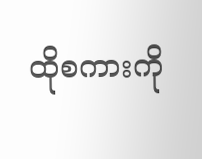ထိုစကားကို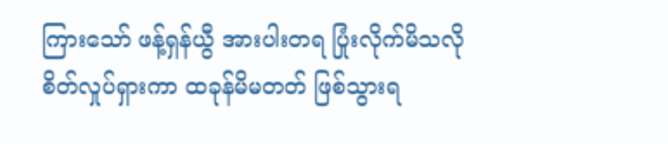ကြားသော် ဖန့်ရှန်ယွီ အားပါးတရ ပြုံးလိုက်မိသလို စိတ်လှုပ်ရှားကာ ထခုန်မိမတတ် ဖြစ်သွားရ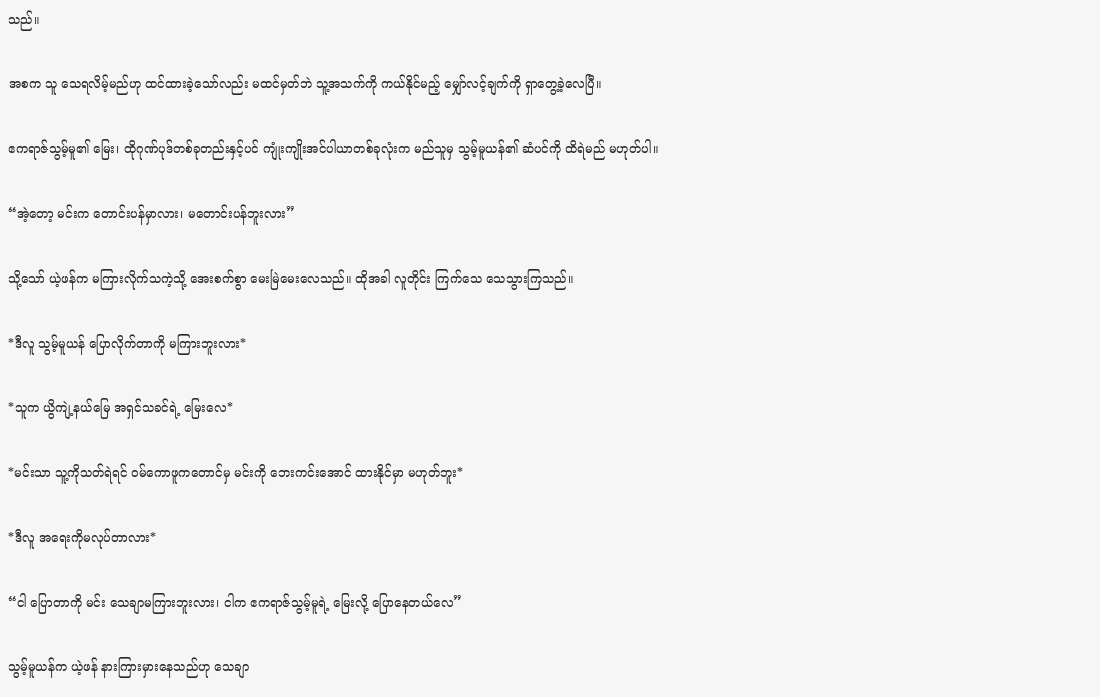သည်။

အစက သူ သေရလိမ့်မည်ဟု ထင်ထားခဲ့သော်လည်း မထင်မှတ်ဘဲ သူ့အသက်ကို ကယ်နိုင်မည့် မျှော်လင့်ချက်ကို ရှာတွေ့ခဲ့လေပြီ။

ဧကရာဇ်သွမ့်မူ၏ မြေး၊ ထိုဂုဏ်ပုဒ်တစ်ခုတည်းနှင့်ပင် ကျုံးကျိုးအင်ပါယာတစ်ခုလုံးက မည်သူမှ သွမ့်မူယန်၏ ဆံပင်ကို ထိရဲမည် မဟုတ်ပါ။

“အဲ့တော့ မင်းက တောင်းပန်မှာလား၊ မတောင်းပန်ဘူးလား”

သို့သော် ယဲ့ဖန်က မကြားလိုက်သကဲ့သို့ အေးစက်စွာ မေးမြဲမေးလေသည်။ ထိုအခါ လူတိုင်း ကြက်သေ သေသွားကြသည်။

*ဒီလူ သွမ့်မူယန် ပြောလိုက်တာကို မကြားဘူးလား*

*သူက ယွိကျဲ့နယ်မြေ အရှင်သခင်ရဲ့ မြေးလေ*

*မင်းသာ သူ့ကိုသတ်ရဲရင် ဝမ်ကောဖူကတောင်မှ မင်းကို ဘေးကင်းအောင် ထားနိုင်မှာ မဟုတ်ဘူး*

*ဒီလူ အရေးကိုမလုပ်တာလား*

“ငါ ပြောတာကို မင်း သေချာမကြားဘူးလား၊ ငါက ဧကရာဇ်သွမ့်မူရဲ့ မြေးလို့ ပြောနေတယ်လေ”

သွမ့်မူယန်က ယဲ့ဖန် နားကြားမှားနေသည်ဟု သေချာ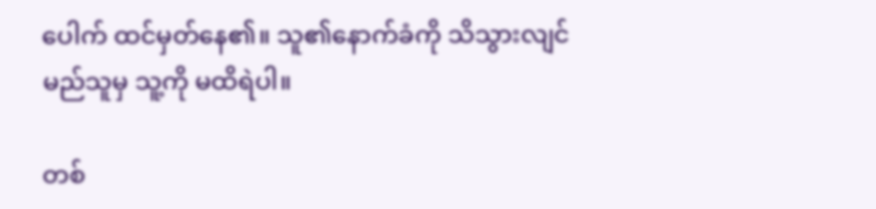ပေါက် ထင်မှတ်နေ၏။ သူ၏နောက်ခံကို သိသွားလျင် မည်သူမှ သူ့ကို မထိရဲပါ။

တစ်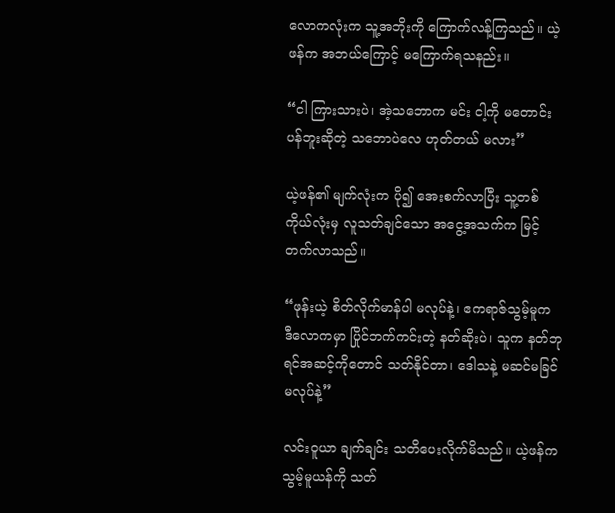လောကလုံးက သူ့အဘိုးကို ကြောက်လန့်ကြသည်။ ယဲ့ဖန်က အဘယ်ကြောင့် မကြောက်ရသနည်း။

“ငါ ကြားသားပဲ၊ အဲ့သဘောက မင်း ငါ့ကို မတောင်းပန်ဘူးဆိုတဲ့ သဘောပဲလေ ဟုတ်တယ် မလား”

ယဲ့ဖန်၏ မျက်လုံးက ပို၍ အေးစက်လာပြီး သူ့တစ်ကိုယ်လုံးမှ လူသတ်ချင်‌သော အငွေ့အသက်က မြင့်တက်လာသည်။

“ဖုန်းယဲ့ စိတ်လိုက်မာန်ပါ မလုပ်နဲ့၊ ဧကရာဇ်သွမ့်မူက ဒီလောကမှာ ပြိုင်ဘက်ကင်းတဲ့ နတ်ဆိုးပဲ၊ သူက နတ်ဘုရင်အဆင့်ကိုတောင် သတ်နိုင်တာ၊ ဒေါသနဲ့ မဆင်မခြင် မလုပ်နဲ့”

လင်းဝူယာ ချက်ချင်း သတိပေးလိုက်မိသည်။ ယဲ့ဖန်က သွမ့်မူယန်ကို သတ်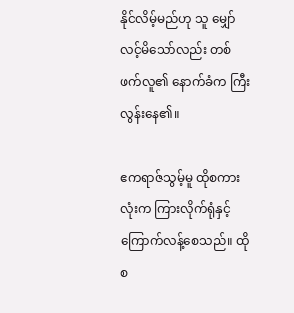နိုင်လိမ့်မည်ဟု သူ မျှော်လင့်မိသော်လည်း တစ်ဖက်လူ၏ နောက်ခံက ကြီးလွန်းနေ၏။

ဧကရာဇ်သွမ့်မူ ထိုစကားလုံးက ကြားလိုက်ရုံနှင့် ကြောက်လန့်စေသည်။ ထိုစ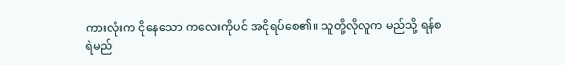ကားလုံးက ငိုနေသော ကလေးကိုပင် အငိုရပ်စေ၏။ သူတို့လိုလူက မည်သို့ ရန်စရဲမည်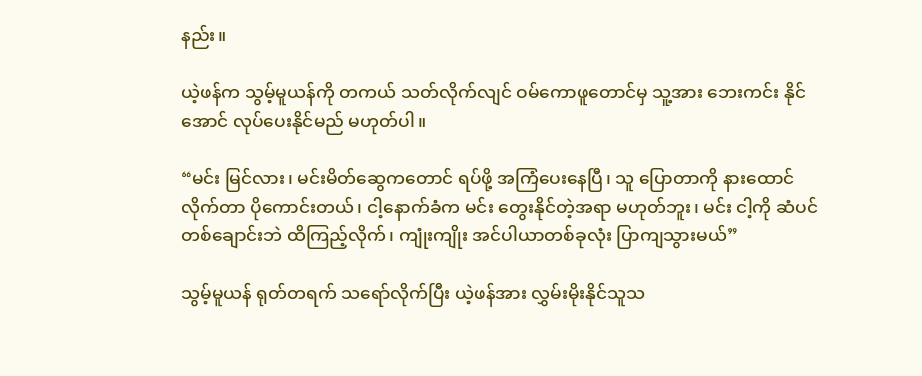နည်း။

ယဲ့ဖန်က သွမ့်မူယန်ကို တကယ် သတ်လိုက်လျင် ဝမ်ကောဖူတောင်မှ သူ့အား ဘေးကင်း နိုင်အောင် လုပ်ပေးနိုင်မည် မဟုတ်ပါ။

“မင်း မြင်လား၊ မင်းမိတ်ဆွေကတောင် ရပ်ဖို့ အကြံပေးနေပြီ၊ သူ ပြောတာကို နားထောင်လိုက်တာ ပိုကောင်းတယ်၊ ငါ့နောက်ခံက မင်း တွေးနိုင်တဲ့အရာ မဟုတ်ဘူး၊ မင်း ငါ့ကို ဆံပင်တစ်ချောင်းဘဲ ထိကြည့်လိုက်၊ ကျုံးကျိုး အင်ပါယာတစ်ခုလုံး ပြာကျသွားမယ်”

သွမ့်မူယန် ရုတ်တရက် သရော်လိုက်ပြီး ယဲ့ဖန်အား လွှမ်းမိုးနိုင်သူသ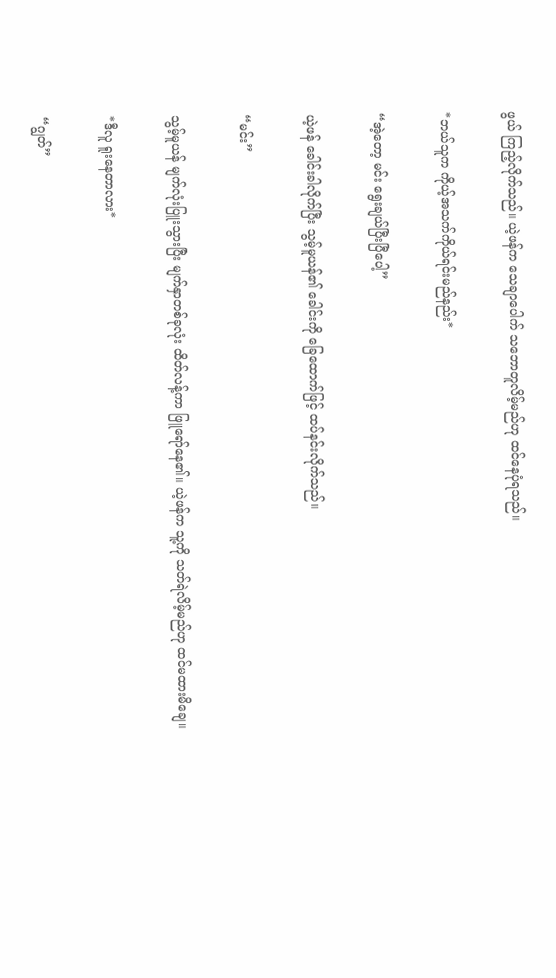ဖွယ် ကြည့်လိုက်သည်။ ယဲ့ဖန်က သေချာပေါက် သဘောတူလိမ့်မည်ဟု ထင်နေပုံရသည်။

*ဘယ်သူက ကိုယ့်အသက်ကိုယ်ရင်းမည်နည်း*

“အဲ့တော့ မင်း ရွေးချယ်ပြီးပြီပေါ့”

ယဲ့ဖန် ခေါင်းခါလိုက်ပြီး သွမ့်မူယန်၏ ခေါင်းကို ခြေထောက်ဖြင့် ထပ်နင်းလိုက်သည်။

“မင်း”

သွမ့်မူယန် မျက်လုံးပြူးသွားပြီး မျက်နှာတစ်ခုလုံး ထိတ်လန့်ကာ ဖြူရော်နေ၏။ ယဲ့ဖန်က သူ့ကို သတ်ရဲလိမ့်မည်ဟု ထင်မထားမိချေ။

*ဒီလူ ရူးနေတာလား*

“ဂျွတ်”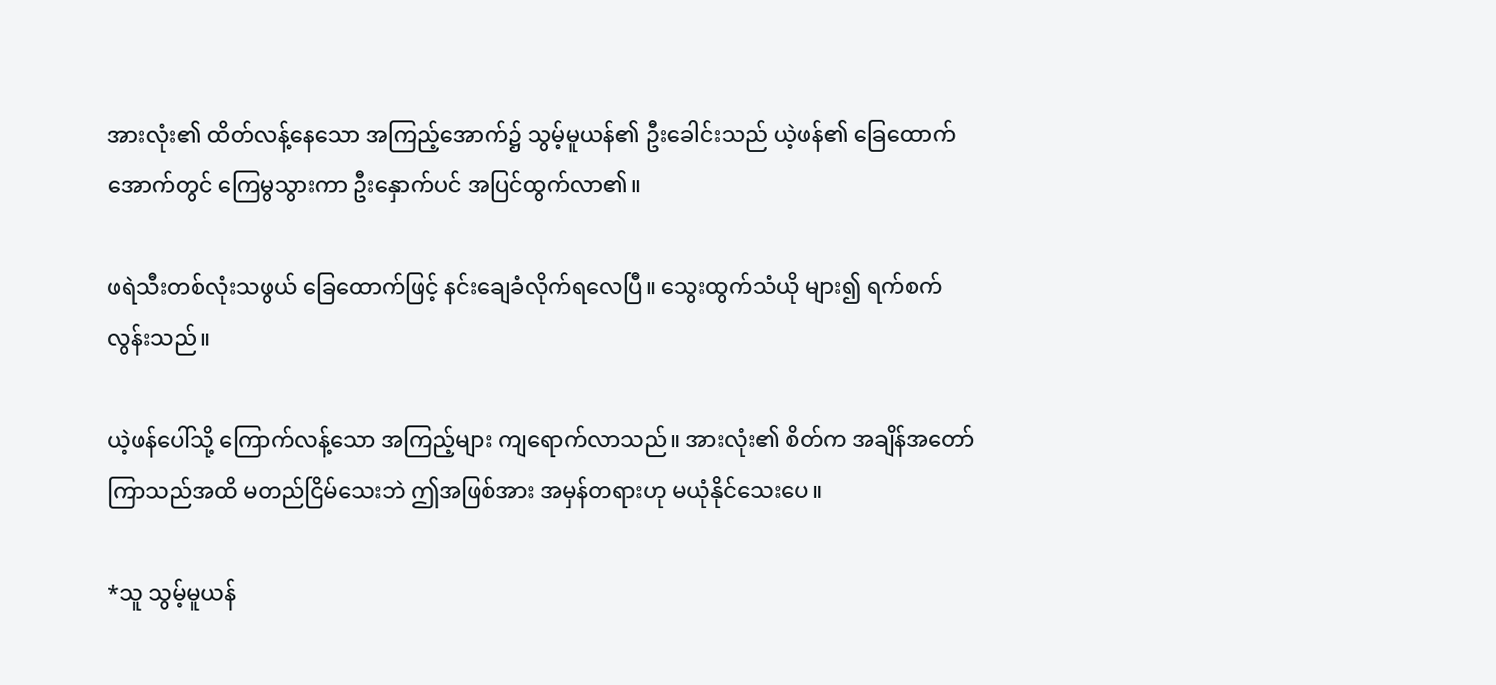အားလုံး၏ ထိတ်လန့်နေသော အကြည့်အောက်၌ သွမ့်မူယန်၏ ဦးခေါင်းသည် ယဲ့ဖန်၏ ခြေထောက်အောက်တွင် ကြေမွသွားကာ ဦးနှောက်ပင် အပြင်ထွက်လာ၏။

ဖရဲသီးတစ်လုံးသဖွယ် ခြေထောက်ဖြင့် နင်းချေခံလိုက်ရလေပြီ။ သွေးထွက်သံယို များ၍ ရက်စက်လွန်းသည်။

ယဲ့ဖန်ပေါ်သို့ ကြောက်လန့်သော အကြည့်များ ကျရောက်လာသည်။ အားလုံး၏ စိတ်က အချိန်အတော်ကြာသည်အထိ မတည်ငြိမ်သေးဘဲ ဤအဖြစ်အား အမှန်တရားဟု မယုံနိုင်သေးပေ။

*သူ သွမ့်မူယန်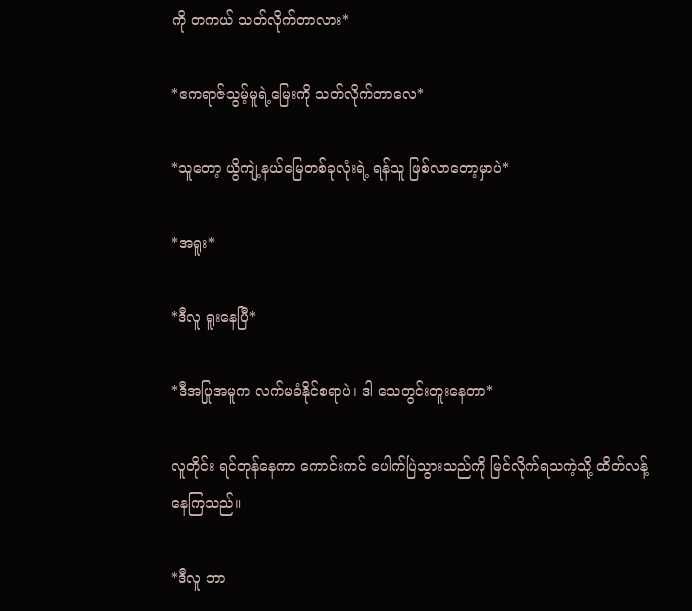ကို တကယ် သတ်လိုက်တာလား*

*ဧကရာဇ်သွမ့်မူရဲ့မြေးကို သတ်လိုက်တာလေ*

*သူတော့ ယွိကျဲ့နယ်မြေတစ်ခုလုံးရဲ့ ရန်သူ ဖြစ်လာတော့မှာပဲ*

*အရူး*

*ဒီလူ ရူးနေပြီ*

*ဒီအပြုအမူက လက်မခံနိုင်စရာပဲ၊ ဒါ သေတွင်းတူးနေတာ*

လူတိုင်း ရင်တုန်နေကာ ကောင်းကင် ပေါက်ပြဲသွားသည်ကို မြင်လိုက်ရသကဲ့သို့ ထိတ်လန့် နေကြသည်။

*ဒီလူ ဘာ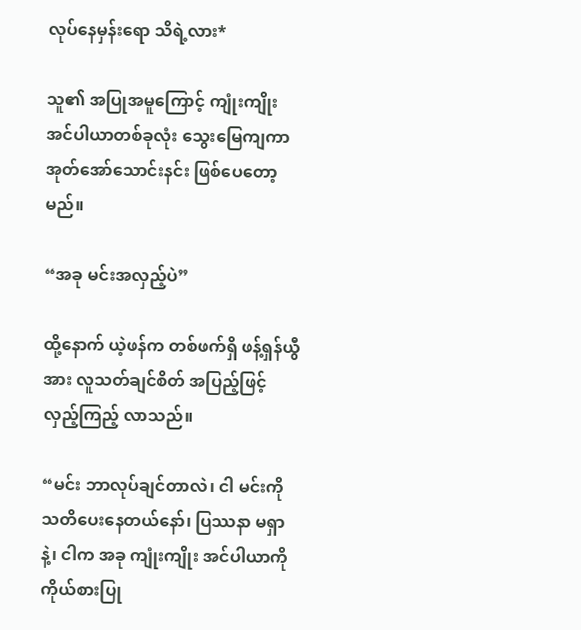လုပ်နေမှန်းရော သိရဲ့လား*

သူ၏ အပြုအမူကြောင့် ကျုံးကျိုး အင်ပါယာတစ်ခုလုံး သွေးမြေကျကာ အုတ်အော်သောင်းနင်း ဖြစ်ပေတော့မည်။

“အခု မင်းအလှည့်ပဲ”

ထို့နောက် ယဲ့ဖန်က တစ်ဖက်ရှိ ဖန့်ရှန်ယွီအား လူသတ်ချင်စိတ် အပြည့်ဖြင့် လှည့်ကြည့် လာသည်။

“မင်း ဘာလုပ်ချင်တာလဲ၊ ငါ မင်းကို သတိပေးနေတယ်နော်၊ ပြဿနာ မရှာနဲ့၊ ငါက အခု ကျုံးကျိုး အင်ပါယာကို ကိုယ်စားပြု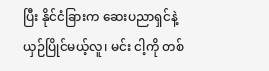ပြီး နိုင်ငံခြားက ဆေးပညာရှင်နဲ့ ယှဉ်ပြိုင်မယ့်လူ၊ မင်း ငါ့ကို တစ်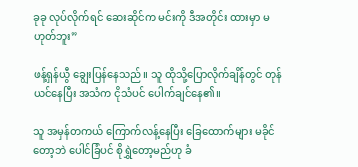ခုခု လုပ်လိုက်ရင် ဆေးဆိုင်က မင်းကို ဒီအတိုင်း ထားမှာ မဟုတ်ဘူး”

ဖန့်ရှန်ယွီ ချွေးပြန်နေသည်။ သူ ထိုသို့ပြောလိုက်ချိန်တွင် တုန်ယင်နေပြီး အသံက ငိုသံပင် ပေါက်ချင်နေ၏။

သူ အမှန်တကယ် ကြောက်လန့်နေပြီး ခြေထောက်များ မခိုင်တော့ဘဲ ပေါင်ခြံပင် စိုရွှဲတော့မည်ဟု ခံ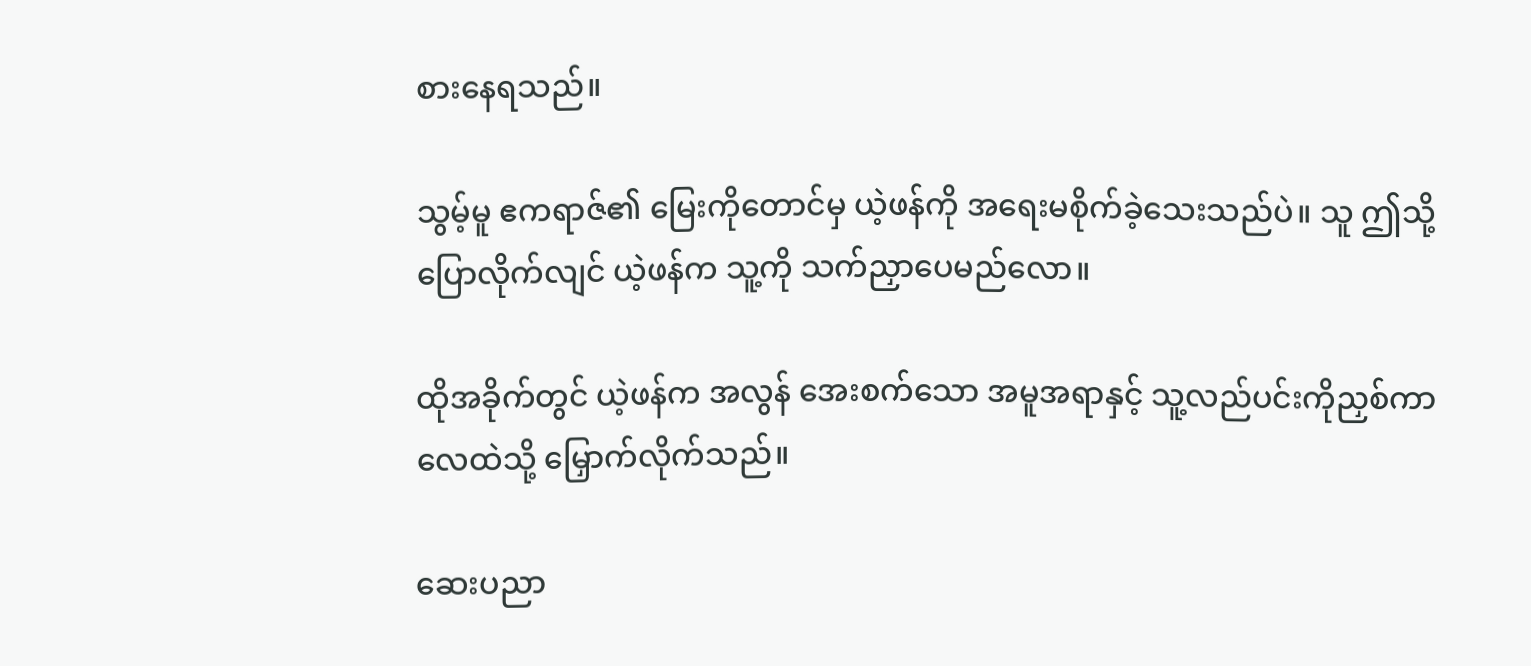စားနေရသည်။

သွမ့်မူ ဧကရာဇ်၏ မြေးကိုတောင်မှ ယဲ့ဖန်ကို အရေးမစိုက်ခဲ့သေးသည်ပဲ။ သူ ဤသို့ ပြောလိုက်လျင် ယဲ့ဖန်က သူ့ကို သက်ညှာပေမည်လော။

ထိုအခိုက်တွင် ယဲ့ဖန်က အလွန် အေးစက်သော အမူအရာနှင့် သူ့လည်ပင်းကိုညှစ်ကာ လေထဲသို့ မြှောက်လိုက်သည်။

ဆေးပညာ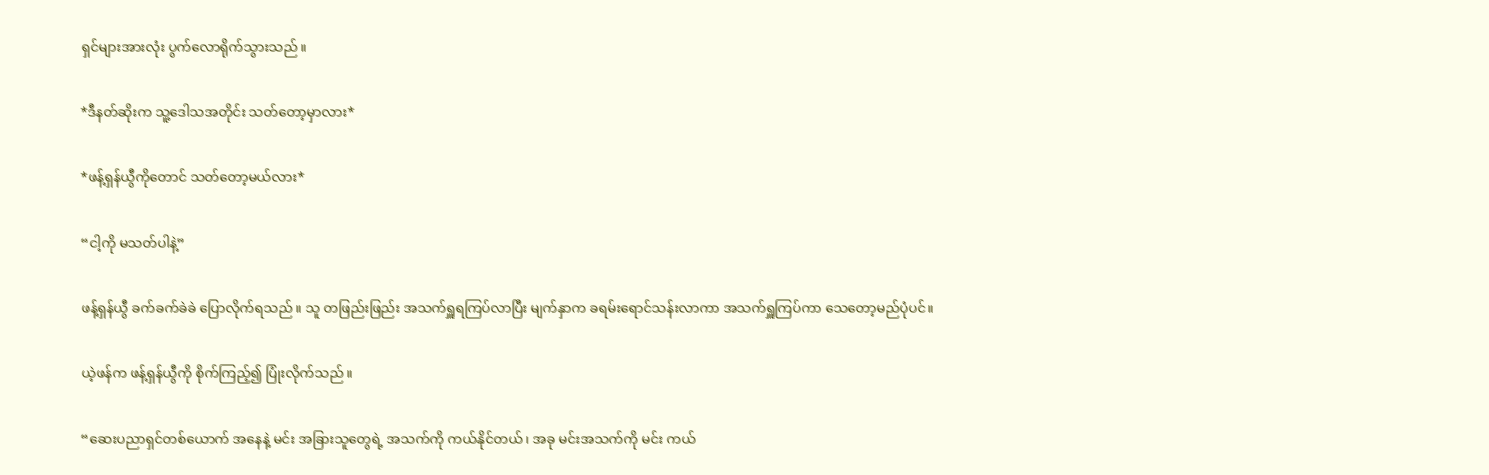ရှင်များအားလုံး ပွက်လောရိုက်သွားသည်။

*ဒီနတ်ဆိုးက သူ့ဒေါသအတိုင်း သတ်တော့မှာလား*

*ဖန့်ရှန်ယွီကိုတောင် သတ်တော့မယ်လား*

“ငါ့ကို မသတ်ပါနဲ့”

ဖန့်ရှန်ယွီ ခက်ခက်ခဲခဲ ပြောလိုက်ရသည်။ သူ တဖြည်းဖြည်း အသက်ရှူရကြပ်လာပြီး မျက်နှာက ခရမ်းရောင်သန်းလာကာ အသက်ရှူကြပ်ကာ သေတော့မည်ပုံပင်။

ယဲ့ဖန်က ဖန့်ရှန်ယွီကို စိုက်ကြည့်၍ ပြုံးလိုက်သည်။

“ဆေးပညာရှင်တစ်ယောက် အနေနဲ့ မင်း အခြားသူတွေရဲ့ အသက်ကို ကယ်နိုင်တယ်၊ အခု မင်းအသက်ကို မင်း ကယ်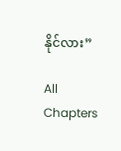နိုင်လား”

All Chapters